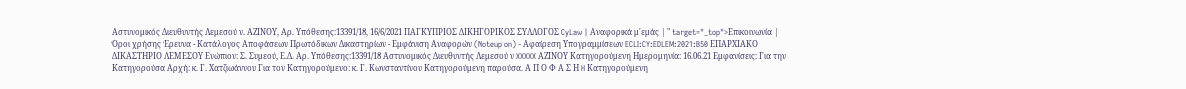Αστυνομικός Διευθυντής Λεμεσού ν. ΑΖΙΝΟΥ, Αρ. Υπόθεσης:13391/18, 16/6/2021 ΠΑΓΚΥΠΡΙΟΣ ΔΙΚΗΓΟΡΙΚΟΣ ΣΥΛΛΟΓΟΣ CyLaw | Αναφορικά μ'εμάς | " target="_top">Επικοινωνία | Όροι χρήσης Έρευνα - Κατάλογος Αποφάσεων Πρωτόδικων Δικαστηρίων - Εμφάνιση Αναφορών (Noteup on) - Αφαίρεση Υπογραμμίσεων ECLI:CY:EDLEM:2021:B50 ΕΠΑΡΧΙΑΚΟ ΔΙΚΑΣΤΗΡΙΟ ΛΕΜΕΣΟΥ Ενώπιον: Σ. Συμεού, Ε.Δ. Αρ. Υπόθεσης:13391/18 Αστυνομικός Διευθυντής Λεμεσού ν XXXXX ΑΖΙΝΟΥ Κατηγορούμενη Ημερομηνία: 16.06.21 Εμφανίσεις: Για την Κατηγορούσα Αρχή: κ. Γ. Χατζιωάννου Για τον Κατηγορούμενο: κ. Γ. Κωνσταντίνου Κατηγορούμενη παρούσα. Α Π Ο Φ Α Σ Η H Κατηγορούμενη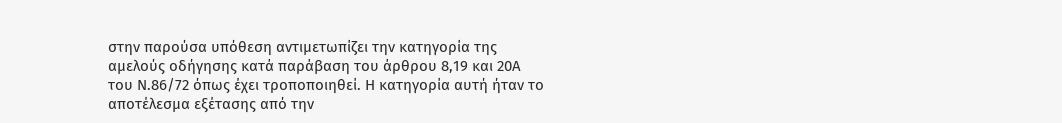στην παρούσα υπόθεση αντιμετωπίζει την κατηγορία της αμελούς οδήγησης κατά παράβαση του άρθρου 8,19 και 20Α του Ν.86/72 όπως έχει τροποποιηθεί. Η κατηγορία αυτή ήταν το αποτέλεσμα εξέτασης από την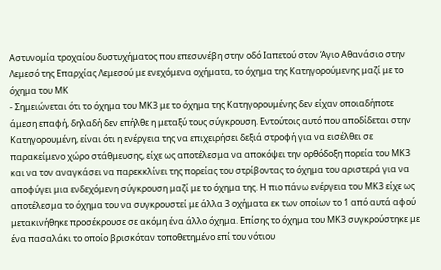Αστυνομία τροχαίου δυστυχήματος που επεσυνέβη στην οδό Ιαπετού στον Άγιο Αθανάσιο στην Λεμεσό της Επαρχίας Λεμεσού με ενεχόμενα οχήματα, το όχημα της Κατηγορούμενης μαζί με το όχημα του ΜΚ
- Σημειώνεται ότι το όχημα του ΜΚ3 με το όχημα της Κατηγορουμένης δεν είχαν οποιαδήποτε άμεση επαφή, δηλαδή δεν επήλθε η μεταξύ τους σύγκρουση. Εντούτοις αυτό που αποδίδεται στην Κατηγορουμένη, είναι ότι η ενέργεια της να επιχειρήσει δεξιά στροφή για να εισέλθει σε παρακείμενο χώρο στάθμευσης, είχε ως αποτέλεσμα να αποκόψει την ορθόδοξη πορεία του ΜΚ3 και να τον αναγκάσει να παρεκκλίνει της πορείας του στρίβοντας το όχημα του αριστερά για να αποφύγει μια ενδεχόμενη σύγκρουση μαζί με το όχημα της. Η πιο πάνω ενέργεια του ΜΚ3 είχε ως αποτέλεσμα το όχημα του να συγκρουστεί με άλλα 3 οχήματα εκ των οποίων το 1 από αυτά αφού μετακινήθηκε προσέκρουσε σε ακόμη ένα άλλο όχημα. Επίσης το όχημα του ΜΚ3 συγκρούστηκε με ένα πασαλάκι το οποίο βρισκόταν τοποθετημένο επί του νότιου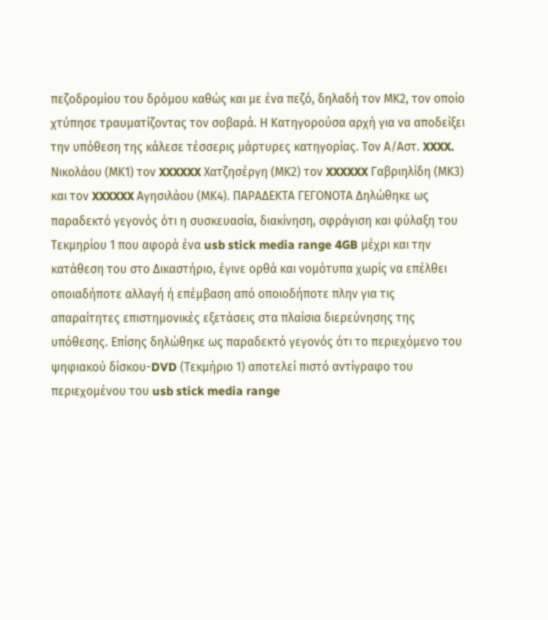πεζοδρομίου του δρόμου καθώς και με ένα πεζό, δηλαδή τον ΜΚ2, τον οποίο χτύπησε τραυματίζοντας τον σοβαρά. Η Κατηγορούσα αρχή για να αποδείξει την υπόθεση της κάλεσε τέσσερις μάρτυρες κατηγορίας. Τον Α/Αστ. XXXX. Νικολάου (ΜΚ1) τον XXXXXX Χατζησέργη (ΜΚ2) τον XXXXXX Γαβριηλίδη (ΜΚ3) και τον XXXXXX Αγησιλάου (ΜΚ4). ΠΑΡΑΔΕΚΤΑ ΓΕΓΟΝΟΤΑ Δηλώθηκε ως παραδεκτό γεγονός ότι η συσκευασία, διακίνηση, σφράγιση και φύλαξη του Τεκμηρίου 1 που αφορά ένα usb stick media range 4GB μέχρι και την κατάθεση του στο Δικαστήριο, έγινε ορθά και νομότυπα χωρίς να επέλθει οποιαδήποτε αλλαγή ή επέμβαση από οποιοδήποτε πλην για τις απαραίτητες επιστημονικές εξετάσεις στα πλαίσια διερεύνησης της υπόθεσης. Επίσης δηλώθηκε ως παραδεκτό γεγονός ότι το περιεχόμενο του ψηφιακού δίσκου-DVD (Τεκμήριο 1) αποτελεί πιστό αντίγραφο του περιεχομένου του usb stick media range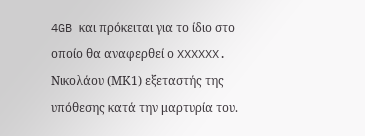4GB και πρόκειται για το ίδιο στο οποίο θα αναφερθεί ο XXXXXX. Νικολάου (ΜΚ1) εξεταστής της υπόθεσης κατά την μαρτυρία του.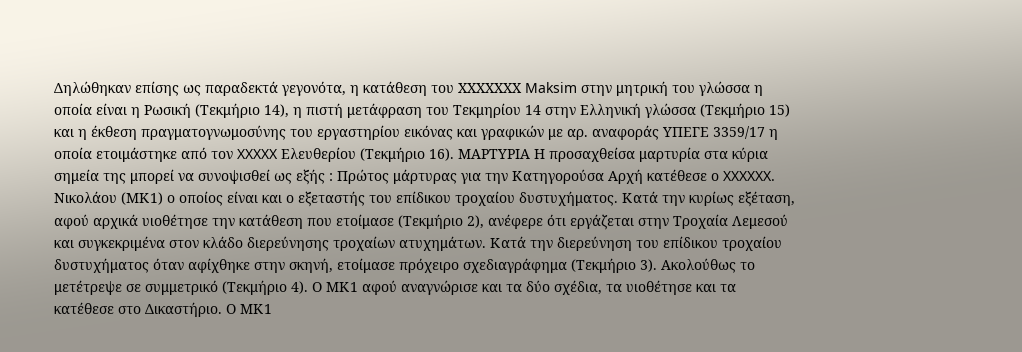Δηλώθηκαν επίσης ως παραδεκτά γεγονότα, η κατάθεση του ΧΧΧΧΧΧΧ Maksim στην μητρική του γλώσσα η οποία είναι η Ρωσική (Τεκμήριο 14), η πιστή μετάφραση του Τεκμηρίου 14 στην Ελληνική γλώσσα (Τεκμήριο 15) και η έκθεση πραγματογνωμοσύνης του εργαστηρίου εικόνας και γραφικών με αρ. αναφοράς ΥΠΕΓΕ 3359/17 η οποία ετοιμάστηκε από τον XXXXX Ελευθερίου (Τεκμήριο 16). ΜΑΡΤΥΡΙΑ Η προσαχθείσα μαρτυρία στα κύρια σημεία της μπορεί να συνοψισθεί ως εξής : Πρώτος μάρτυρας για την Κατηγορούσα Αρχή κατέθεσε ο XXXXXX. Νικολάου (ΜΚ1) ο οποίος είναι και ο εξεταστής του επίδικου τροχαίου δυστυχήματος. Κατά την κυρίως εξέταση, αφού αρχικά υιοθέτησε την κατάθεση που ετοίμασε (Τεκμήριο 2), ανέφερε ότι εργάζεται στην Τροχαία Λεμεσού και συγκεκριμένα στον κλάδο διερεύνησης τροχαίων ατυχημάτων. Κατά την διερεύνηση του επίδικου τροχαίου δυστυχήματος όταν αφίχθηκε στην σκηνή, ετοίμασε πρόχειρο σχεδιαγράφημα (Τεκμήριο 3). Ακολούθως το μετέτρεψε σε συμμετρικό (Τεκμήριο 4). Ο ΜΚ1 αφού αναγνώρισε και τα δύο σχέδια, τα υιοθέτησε και τα κατέθεσε στο Δικαστήριο. Ο ΜΚ1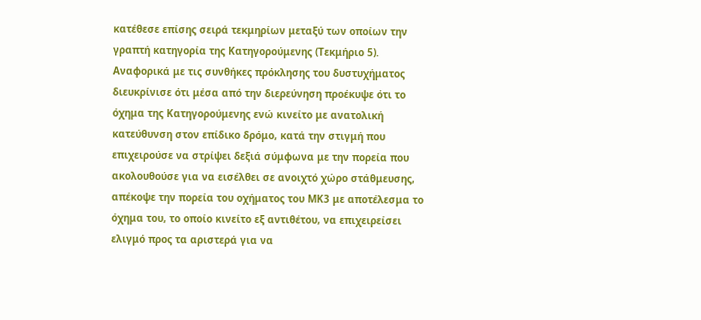κατέθεσε επίσης σειρά τεκμηρίων μεταξύ των οποίων την γραπτή κατηγορία της Κατηγορούμενης (Τεκμήριο 5). Αναφορικά με τις συνθήκες πρόκλησης του δυστυχήματος διευκρίνισε ότι μέσα από την διερεύνηση προέκυψε ότι το όχημα της Κατηγορούμενης ενώ κινείτο με ανατολική κατεύθυνση στον επίδικο δρόμο, κατά την στιγμή που επιχειρούσε να στρίψει δεξιά σύμφωνα με την πορεία που ακολουθούσε για να εισέλθει σε ανοιχτό χώρο στάθμευσης, απέκοψε την πορεία του οχήματος του ΜΚ3 με αποτέλεσμα το όχημα του, το οποίο κινείτο εξ αντιθέτου, να επιχειρείσει ελιγμό προς τα αριστερά για να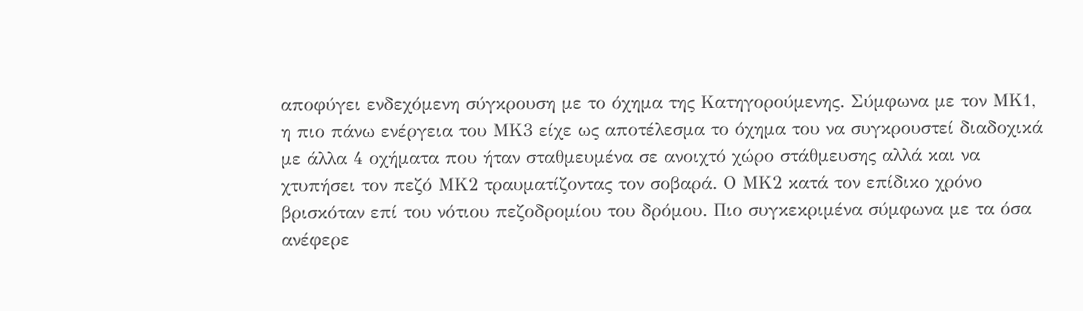αποφύγει ενδεχόμενη σύγκρουση με το όχημα της Κατηγορούμενης. Σύμφωνα με τον ΜΚ1, η πιο πάνω ενέργεια του ΜΚ3 είχε ως αποτέλεσμα το όχημα του να συγκρουστεί διαδοχικά με άλλα 4 οχήματα που ήταν σταθμευμένα σε ανοιχτό χώρο στάθμευσης αλλά και να χτυπήσει τον πεζό ΜΚ2 τραυματίζοντας τον σοβαρά. Ο ΜΚ2 κατά τον επίδικο χρόνο βρισκόταν επί του νότιου πεζοδρομίου του δρόμου. Πιο συγκεκριμένα σύμφωνα με τα όσα ανέφερε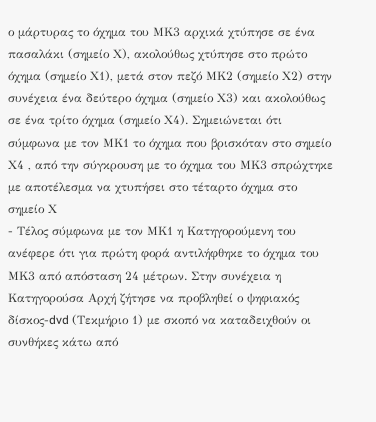ο μάρτυρας το όχημα του ΜΚ3 αρχικά χτύπησε σε ένα πασαλάκι (σημείο Χ), ακολούθως χτύπησε στο πρώτο όχημα (σημείο Χ1), μετά στον πεζό ΜΚ2 (σημείο Χ2) στην συνέχεια ένα δεύτερο όχημα (σημείο Χ3) και ακολούθως σε ένα τρίτο όχημα (σημείο Χ4). Σημειώνεται ότι σύμφωνα με τον ΜΚ1 το όχημα που βρισκόταν στο σημείο Χ4 , από την σύγκρουση με το όχημα του ΜΚ3 σπρώχτηκε με αποτέλεσμα να χτυπήσει στο τέταρτο όχημα στο σημείο Χ
- Τέλος σύμφωνα με τον ΜΚ1 η Κατηγορούμενη του ανέφερε ότι για πρώτη φορά αντιλήφθηκε το όχημα του ΜΚ3 από απόσταση 24 μέτρων. Στην συνέχεια η Κατηγορούσα Αρχή ζήτησε να προβληθεί ο ψηφιακός δίσκος-dvd (Τεκμήριο 1) με σκοπό να καταδειχθούν οι συνθήκες κάτω από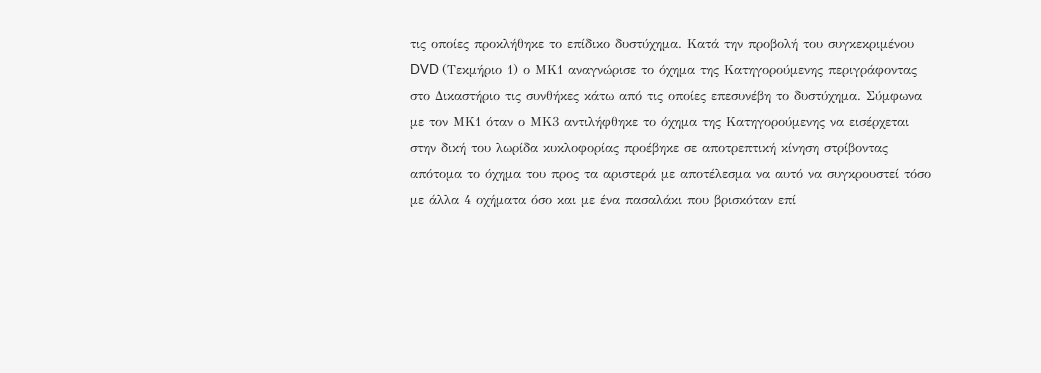τις οποίες προκλήθηκε το επίδικο δυστύχημα. Κατά την προβολή του συγκεκριμένου DVD (Τεκμήριο 1) ο ΜΚ1 αναγνώρισε το όχημα της Κατηγορούμενης περιγράφοντας στο Δικαστήριο τις συνθήκες κάτω από τις οποίες επεσυνέβη το δυστύχημα. Σύμφωνα με τον ΜΚ1 όταν ο ΜΚ3 αντιλήφθηκε το όχημα της Κατηγορούμενης να εισέρχεται στην δική του λωρίδα κυκλοφορίας προέβηκε σε αποτρεπτική κίνηση στρίβοντας απότομα το όχημα του προς τα αριστερά με αποτέλεσμα να αυτό να συγκρουστεί τόσο με άλλα 4 οχήματα όσο και με ένα πασαλάκι που βρισκόταν επί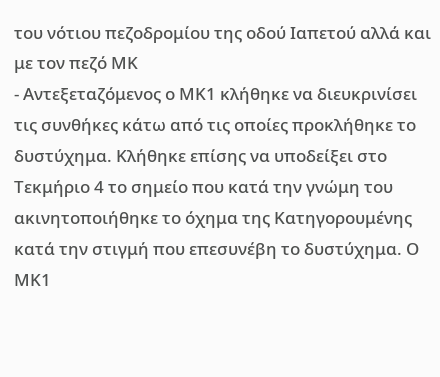του νότιου πεζοδρομίου της οδού Ιαπετού αλλά και με τον πεζό ΜΚ
- Αντεξεταζόμενος ο ΜΚ1 κλήθηκε να διευκρινίσει τις συνθήκες κάτω από τις οποίες προκλήθηκε το δυστύχημα. Κλήθηκε επίσης να υποδείξει στο Τεκμήριο 4 το σημείο που κατά την γνώμη του ακινητοποιήθηκε το όχημα της Κατηγορουμένης κατά την στιγμή που επεσυνέβη το δυστύχημα. Ο ΜΚ1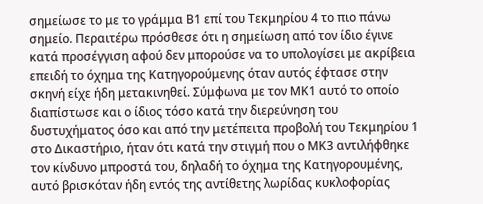σημείωσε το με το γράμμα Β1 επί του Τεκμηρίου 4 το πιο πάνω σημείο. Περαιτέρω πρόσθεσε ότι η σημείωση από τον ίδιο έγινε κατά προσέγγιση αφού δεν μπορούσε να το υπολογίσει με ακρίβεια επειδή το όχημα της Κατηγορούμενης όταν αυτός έφτασε στην σκηνή είχε ήδη μετακινηθεί. Σύμφωνα με τον ΜΚ1 αυτό το οποίο διαπίστωσε και ο ίδιος τόσο κατά την διερεύνηση του δυστυχήματος όσο και από την μετέπειτα προβολή του Τεκμηρίου 1 στο Δικαστήριο, ήταν ότι κατά την στιγμή που ο ΜΚ3 αντιλήφθηκε τον κίνδυνο μπροστά του, δηλαδή το όχημα της Κατηγορουμένης, αυτό βρισκόταν ήδη εντός της αντίθετης λωρίδας κυκλοφορίας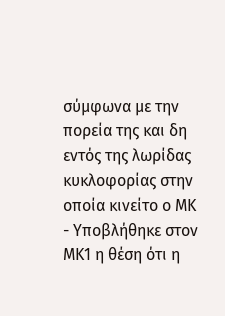σύμφωνα με την πορεία της και δη εντός της λωρίδας κυκλοφορίας στην οποία κινείτο ο ΜΚ
- Υποβλήθηκε στον ΜΚ1 η θέση ότι η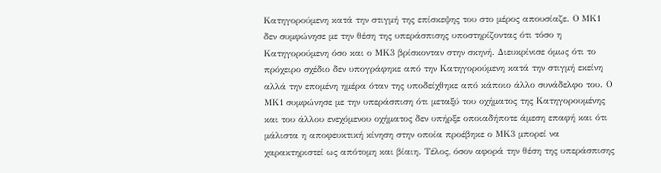Κατηγορούμενη κατά την στιγμή της επίσκεψης του στο μέρος απουσίαζε. Ο ΜΚ1 δεν συμφώνησε με την θέση της υπεράσπισης υποστηρίζοντας ότι τόσο η Κατηγορούμενη όσο και ο ΜΚ3 βρίσκονταν στην σκηνή. Διευκρίνισε όμως ότι το πρόχειρο σχέδιο δεν υπογράφηκε από την Κατηγορούμενη κατά την στιγμή εκείνη αλλά την επομένη ημέρα όταν της υποδείχθηκε από κάποιο άλλο συνάδελφο του. Ο ΜΚ1 συμφώνησε με την υπεράσπιση ότι μεταξύ του οχήματος της Κατηγορουμένης και του άλλου ενεχόμενου οχήματος δεν υπήρξε οποιαδήποτε άμεση επαφή και ότι μάλιστα η αποφευκτική κίνηση στην οποία προέβηκε ο ΜΚ3 μπορεί να χαρακτηριστεί ως απότομη και βίαιη. Τέλος, όσον αφορά την θέση της υπεράσπισης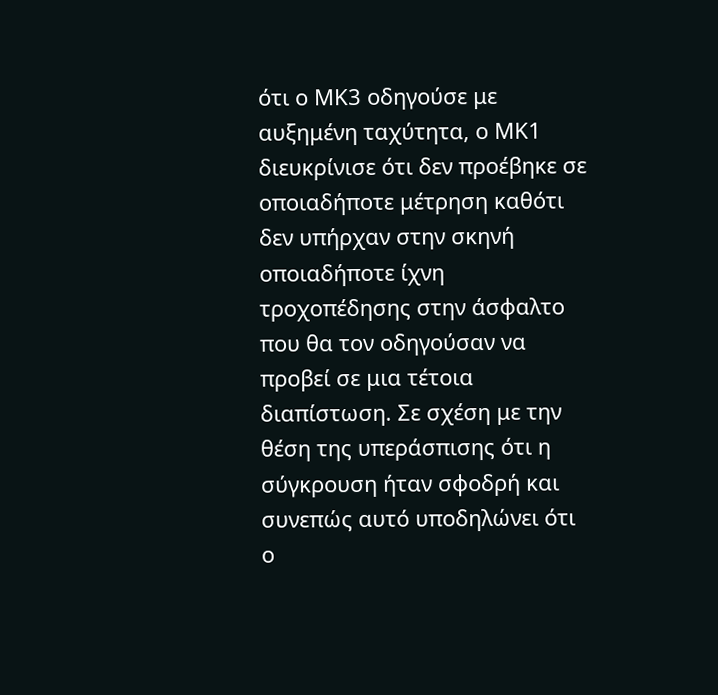ότι ο ΜΚ3 οδηγούσε με αυξημένη ταχύτητα, ο ΜΚ1 διευκρίνισε ότι δεν προέβηκε σε οποιαδήποτε μέτρηση καθότι δεν υπήρχαν στην σκηνή οποιαδήποτε ίχνη τροχοπέδησης στην άσφαλτο που θα τον οδηγούσαν να προβεί σε μια τέτοια διαπίστωση. Σε σχέση με την θέση της υπεράσπισης ότι η σύγκρουση ήταν σφοδρή και συνεπώς αυτό υποδηλώνει ότι ο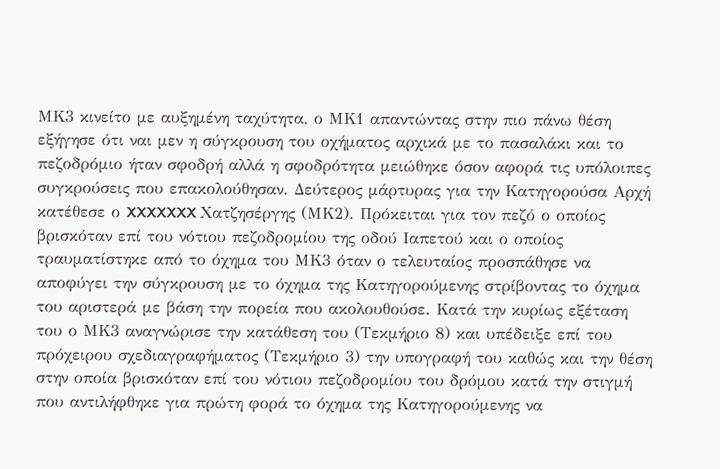ΜΚ3 κινείτο με αυξημένη ταχύτητα, ο ΜΚ1 απαντώντας στην πιο πάνω θέση εξήγησε ότι ναι μεν η σύγκρουση του οχήματος αρχικά με το πασαλάκι και το πεζοδρόμιο ήταν σφοδρή αλλά η σφοδρότητα μειώθηκε όσον αφορά τις υπόλοιπες συγκρούσεις που επακολούθησαν. Δεύτερος μάρτυρας για την Κατηγορούσα Αρχή κατέθεσε ο XXXXXXX Χατζησέργης (ΜΚ2). Πρόκειται για τον πεζό ο οποίος βρισκόταν επί του νότιου πεζοδρομίου της οδού Ιαπετού και ο οποίος τραυματίστηκε από το όχημα του ΜΚ3 όταν ο τελευταίος προσπάθησε να αποφύγει την σύγκρουση με το όχημα της Κατηγορούμενης στρίβοντας το όχημα του αριστερά με βάση την πορεία που ακολουθούσε. Κατά την κυρίως εξέταση του ο ΜΚ3 αναγνώρισε την κατάθεση του (Τεκμήριο 8) και υπέδειξε επί του πρόχειρου σχεδιαγραφήματος (Τεκμήριο 3) την υπογραφή του καθώς και την θέση στην οποία βρισκόταν επί του νότιου πεζοδρομίου του δρόμου κατά την στιγμή που αντιλήφθηκε για πρώτη φορά το όχημα της Κατηγορούμενης να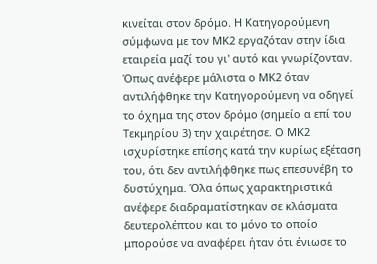κινείται στον δρόμο. Η Κατηγορούμενη σύμφωνα με τον ΜΚ2 εργαζόταν στην ίδια εταιρεία μαζί του γι' αυτό και γνωρίζονταν. Όπως ανέφερε μάλιστα ο ΜΚ2 όταν αντιλήφθηκε την Κατηγορούμενη να οδηγεί το όχημα της στον δρόμο (σημείο α επί του Τεκμηρίου 3) την χαιρέτησε. Ο ΜΚ2 ισχυρίστηκε επίσης κατά την κυρίως εξέταση του, ότι δεν αντιλήφθηκε πως επεσυνέβη το δυστύχημα. Όλα όπως χαρακτηριστικά ανέφερε διαδραματίστηκαν σε κλάσματα δευτερολέπτου και το μόνο το οποίο μπορούσε να αναφέρει ήταν ότι ένιωσε το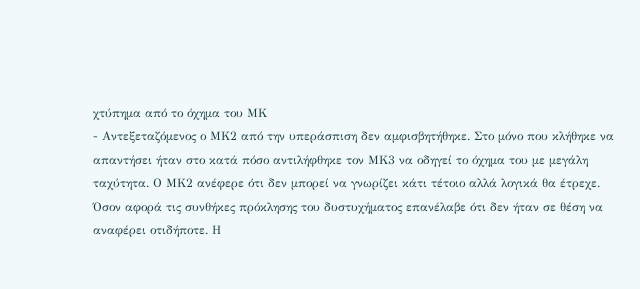χτύπημα από το όχημα του ΜΚ
- Αντεξεταζόμενος ο ΜΚ2 από την υπεράσπιση δεν αμφισβητήθηκε. Στο μόνο που κλήθηκε να απαντήσει ήταν στο κατά πόσο αντιλήφθηκε τον ΜΚ3 να οδηγεί το όχημα του με μεγάλη ταχύτητα. Ο ΜΚ2 ανέφερε ότι δεν μπορεί να γνωρίζει κάτι τέτοιο αλλά λογικά θα έτρεχε. Όσον αφορά τις συνθήκες πρόκλησης του δυστυχήματος επανέλαβε ότι δεν ήταν σε θέση να αναφέρει οτιδήποτε. Η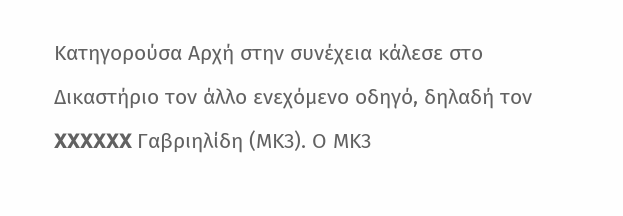Κατηγορούσα Αρχή στην συνέχεια κάλεσε στο Δικαστήριο τον άλλο ενεχόμενο οδηγό, δηλαδή τον XXXXXX Γαβριηλίδη (ΜΚ3). Ο ΜΚ3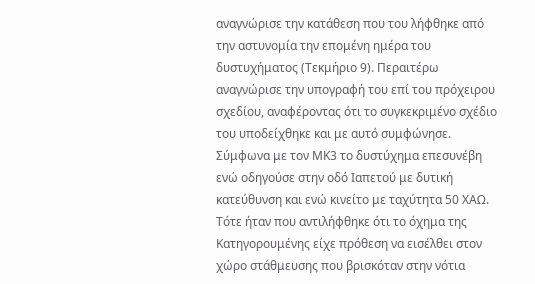αναγνώρισε την κατάθεση που του λήφθηκε από την αστυνομία την επομένη ημέρα του δυστυχήματος (Τεκμήριο 9). Περαιτέρω αναγνώρισε την υπογραφή του επί του πρόχειρου σχεδίου, αναφέροντας ότι το συγκεκριμένο σχέδιο του υποδείχθηκε και με αυτό συμφώνησε. Σύμφωνα με τον ΜΚ3 το δυστύχημα επεσυνέβη ενώ οδηγούσε στην οδό Ιαπετού με δυτική κατεύθυνση και ενώ κινείτο με ταχύτητα 50 ΧΑΩ. Τότε ήταν που αντιλήφθηκε ότι το όχημα της Κατηγορουμένης είχε πρόθεση να εισέλθει στον χώρο στάθμευσης που βρισκόταν στην νότια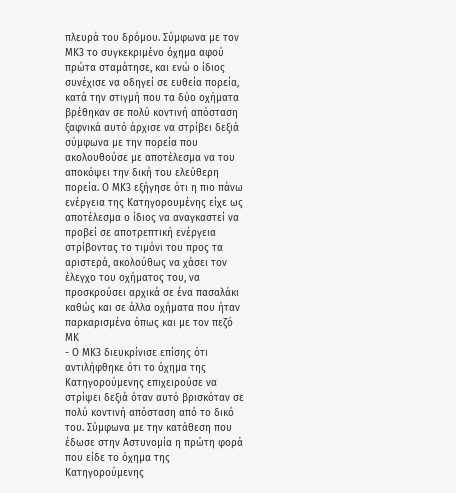πλευρά του δρόμου. Σύμφωνα με τον ΜΚ3 το συγκεκριμένο όχημα αφού πρώτα σταμάτησε, και ενώ ο ίδιος συνέχισε να οδηγεί σε ευθεία πορεία, κατά την στιγμή που τα δύο οχήματα βρέθηκαν σε πολύ κοντινή απόσταση ξαφνικά αυτό άρχισε να στρίβει δεξιά σύμφωνα με την πορεία που ακολουθούσε με αποτέλεσμα να του αποκόψει την δική του ελεύθερη πορεία. Ο ΜΚ3 εξήγησε ότι η πιο πάνω ενέργεια της Κατηγορουμένης είχε ως αποτέλεσμα ο ίδιος να αναγκαστεί να προβεί σε αποτρεπτική ενέργεια στρίβοντας το τιμόνι του προς τα αριστερά, ακολούθως να χάσει τον έλεγχο του οχήματος του, να προσκρούσει αρχικά σε ένα πασαλάκι καθώς και σε άλλα οχήματα που ήταν παρκαρισμένα όπως και με τον πεζό ΜΚ
- Ο ΜΚ3 διευκρίνισε επίσης ότι αντιλήφθηκε ότι το όχημα της Κατηγορούμενης επιχειρούσε να στρίψει δεξιά όταν αυτό βρισκόταν σε πολύ κοντινή απόσταση από το δικό του. Σύμφωνα με την κατάθεση που έδωσε στην Αστυνομία η πρώτη φορά που είδε το όχημα της Κατηγορούμενης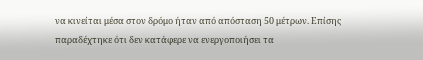να κινείται μέσα στον δρόμο ήταν από απόσταση 50 μέτρων. Επίσης παραδέχτηκε ότι δεν κατάφερε να ενεργοποιήσει τα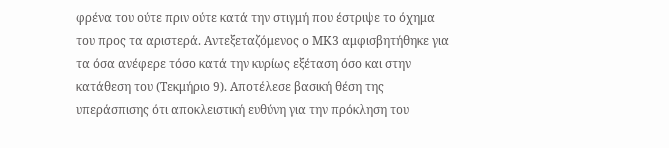φρένα του ούτε πριν ούτε κατά την στιγμή που έστριψε το όχημα του προς τα αριστερά. Αντεξεταζόμενος ο ΜΚ3 αμφισβητήθηκε για τα όσα ανέφερε τόσο κατά την κυρίως εξέταση όσο και στην κατάθεση του (Τεκμήριο 9). Αποτέλεσε βασική θέση της υπεράσπισης ότι αποκλειστική ευθύνη για την πρόκληση του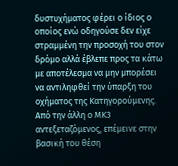δυστυχήματος φέρει ο ίδιος ο οποίος ενώ οδηγούσε δεν είχε στραμμένη την προσοχή του στον δρόμο αλλά έβλεπε προς τα κάτω με αποτέλεσμα να μην μπορέσει να αντιληφθεί την ύπαρξη του οχήματος της Κατηγορούμενης. Από την άλλη ο ΜΚ3 αντεξεταζόμενος, επέμεινε στην βασική του θέση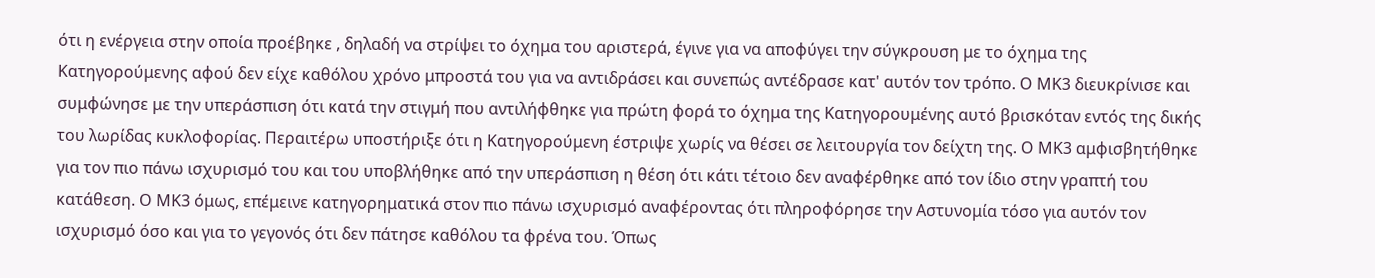ότι η ενέργεια στην οποία προέβηκε , δηλαδή να στρίψει το όχημα του αριστερά, έγινε για να αποφύγει την σύγκρουση με το όχημα της Κατηγορούμενης αφού δεν είχε καθόλου χρόνο μπροστά του για να αντιδράσει και συνεπώς αντέδρασε κατ' αυτόν τον τρόπο. Ο ΜΚ3 διευκρίνισε και συμφώνησε με την υπεράσπιση ότι κατά την στιγμή που αντιλήφθηκε για πρώτη φορά το όχημα της Κατηγορουμένης αυτό βρισκόταν εντός της δικής του λωρίδας κυκλοφορίας. Περαιτέρω υποστήριξε ότι η Κατηγορούμενη έστριψε χωρίς να θέσει σε λειτουργία τον δείχτη της. Ο ΜΚ3 αμφισβητήθηκε για τον πιο πάνω ισχυρισμό του και του υποβλήθηκε από την υπεράσπιση η θέση ότι κάτι τέτοιο δεν αναφέρθηκε από τον ίδιο στην γραπτή του κατάθεση. Ο ΜΚ3 όμως, επέμεινε κατηγορηματικά στον πιο πάνω ισχυρισμό αναφέροντας ότι πληροφόρησε την Αστυνομία τόσο για αυτόν τον ισχυρισμό όσο και για το γεγονός ότι δεν πάτησε καθόλου τα φρένα του. Όπως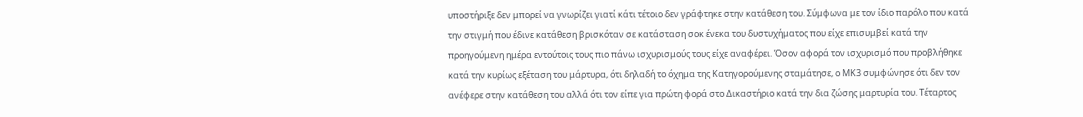υποστήριξε δεν μπορεί να γνωρίζει γιατί κάτι τέτοιο δεν γράφτηκε στην κατάθεση του. Σύμφωνα με τον ίδιο παρόλο που κατά την στιγμή που έδινε κατάθεση βρισκόταν σε κατάσταση σοκ ένεκα του δυστυχήματος που είχε επισυμβεί κατά την προηγούμενη ημέρα εντούτοις τους πιο πάνω ισχυρισμούς τους είχε αναφέρει. Όσον αφορά τον ισχυρισμό που προβλήθηκε κατά την κυρίως εξέταση του μάρτυρα, ότι δηλαδή το όχημα της Κατηγορούμενης σταμάτησε, ο ΜΚ3 συμφώνησε ότι δεν τον ανέφερε στην κατάθεση του αλλά ότι τον είπε για πρώτη φορά στο Δικαστήριο κατά την δια ζώσης μαρτυρία του. Τέταρτος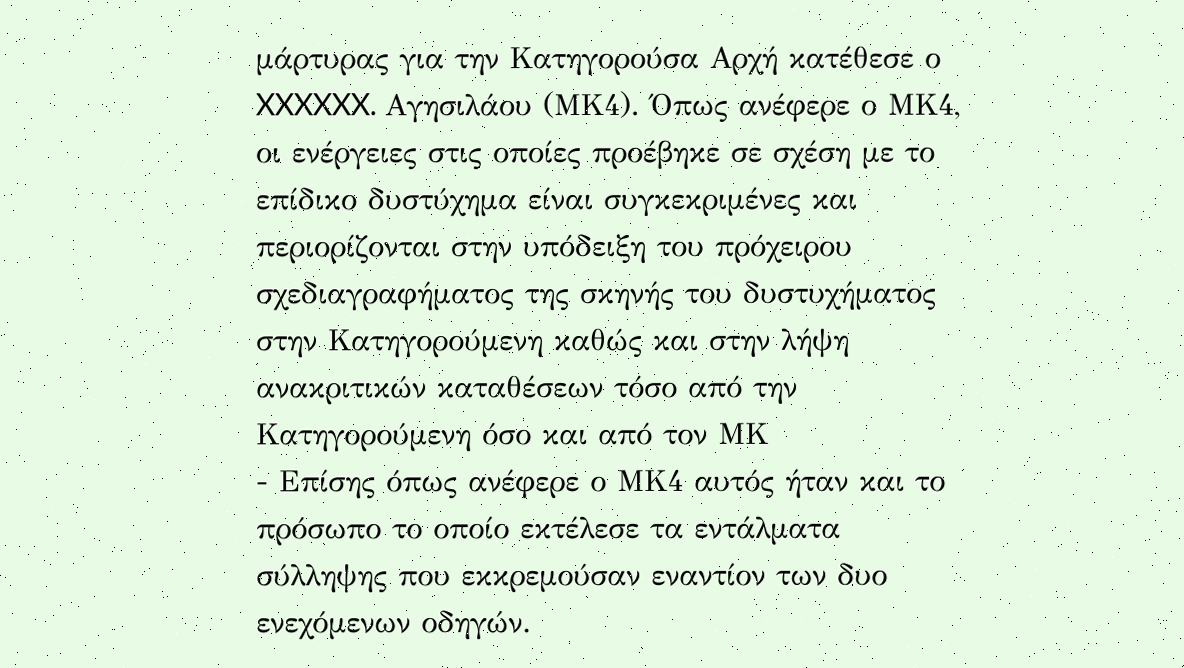μάρτυρας για την Κατηγορούσα Αρχή κατέθεσε ο XXXXXX. Αγησιλάου (ΜΚ4). Όπως ανέφερε ο ΜΚ4, οι ενέργειες στις οποίες προέβηκε σε σχέση με το επίδικο δυστύχημα είναι συγκεκριμένες και περιορίζονται στην υπόδειξη του πρόχειρου σχεδιαγραφήματος της σκηνής του δυστυχήματος στην Κατηγορούμενη καθώς και στην λήψη ανακριτικών καταθέσεων τόσο από την Κατηγορούμενη όσο και από τον ΜΚ
- Επίσης όπως ανέφερε ο ΜΚ4 αυτός ήταν και το πρόσωπο το οποίο εκτέλεσε τα εντάλματα σύλληψης που εκκρεμούσαν εναντίον των δυο ενεχόμενων οδηγών.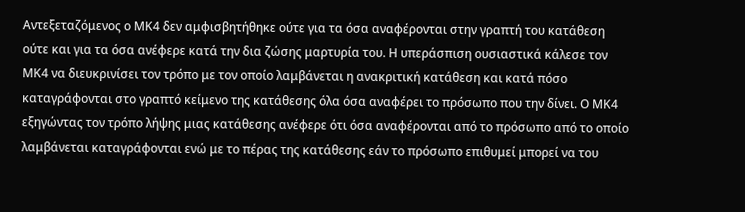Αντεξεταζόμενος ο ΜΚ4 δεν αμφισβητήθηκε ούτε για τα όσα αναφέρονται στην γραπτή του κατάθεση ούτε και για τα όσα ανέφερε κατά την δια ζώσης μαρτυρία του. Η υπεράσπιση ουσιαστικά κάλεσε τον ΜΚ4 να διευκρινίσει τον τρόπο με τον οποίο λαμβάνεται η ανακριτική κατάθεση και κατά πόσο καταγράφονται στο γραπτό κείμενο της κατάθεσης όλα όσα αναφέρει το πρόσωπο που την δίνει. Ο ΜΚ4 εξηγώντας τον τρόπο λήψης μιας κατάθεσης ανέφερε ότι όσα αναφέρονται από το πρόσωπο από το οποίο λαμβάνεται καταγράφονται ενώ με το πέρας της κατάθεσης εάν το πρόσωπο επιθυμεί μπορεί να του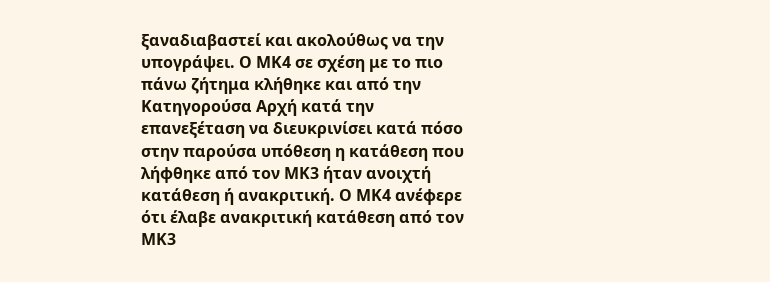ξαναδιαβαστεί και ακολούθως να την υπογράψει. Ο ΜΚ4 σε σχέση με το πιο πάνω ζήτημα κλήθηκε και από την Κατηγορούσα Αρχή κατά την επανεξέταση να διευκρινίσει κατά πόσο στην παρούσα υπόθεση η κατάθεση που λήφθηκε από τον ΜΚ3 ήταν ανοιχτή κατάθεση ή ανακριτική. Ο ΜΚ4 ανέφερε ότι έλαβε ανακριτική κατάθεση από τον ΜΚ3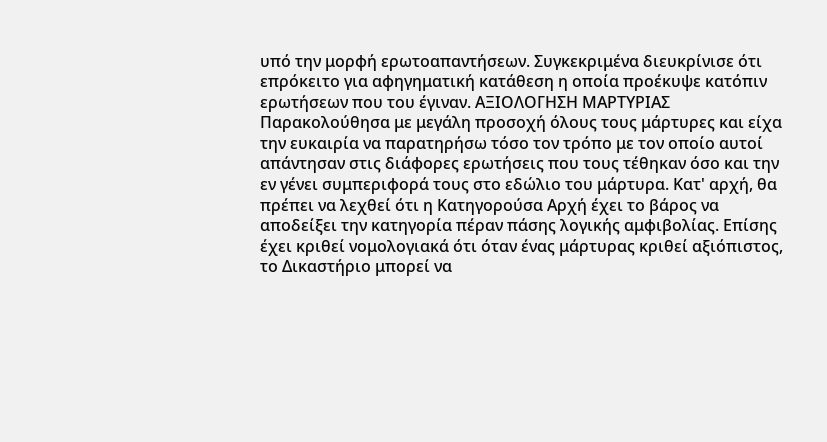υπό την μορφή ερωτοαπαντήσεων. Συγκεκριμένα διευκρίνισε ότι επρόκειτο για αφηγηματική κατάθεση η οποία προέκυψε κατόπιν ερωτήσεων που του έγιναν. ΑΞΙΟΛΟΓΗΣΗ ΜΑΡΤΥΡΙΑΣ Παρακολούθησα με μεγάλη προσοχή όλους τους μάρτυρες και είχα την ευκαιρία να παρατηρήσω τόσο τον τρόπο με τον οποίο αυτοί απάντησαν στις διάφορες ερωτήσεις που τους τέθηκαν όσο και την εν γένει συμπεριφορά τους στο εδώλιο του μάρτυρα. Κατ' αρχή, θα πρέπει να λεχθεί ότι η Κατηγορούσα Αρχή έχει το βάρος να αποδείξει την κατηγορία πέραν πάσης λογικής αμφιβολίας. Επίσης έχει κριθεί νομολογιακά ότι όταν ένας μάρτυρας κριθεί αξιόπιστος, το Δικαστήριο μπορεί να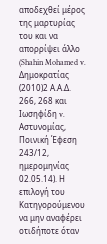αποδεχθεί μέρος της μαρτυρίας του και να απορρίψει άλλο (Shahin Mohamed v. Δημοκρατίας
(2010)2 Α.Α.Δ. 266, 268 και Ιωσηφίδη v. Αστυνομίας, Ποινική Έφεση 243/12, ημερομηνίας 02.05.14). Η επιλογή τoυ Κατηγορούμενου να μην αναφέρει οτιδήποτε όταν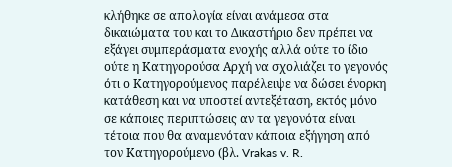κλήθηκε σε απολογία είναι ανάμεσα στα δικαιώματα του και το Δικαστήριο δεν πρέπει να εξάγει συμπεράσματα ενοχής αλλά ούτε το ίδιο ούτε η Κατηγορούσα Αρχή να σχολιάζει το γεγονός ότι ο Κατηγορούμενος παρέλειψε να δώσει ένορκη κατάθεση και να υποστεί αντεξέταση, εκτός μόνο σε κάποιες περιπτώσεις αν τα γεγονότα είναι τέτοια που θα αναμενόταν κάποια εξήγηση από τον Κατηγορούμενο (βλ. Vrakas v. R.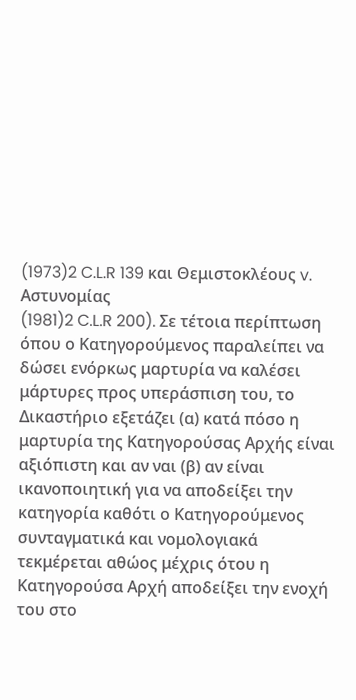(1973)2 C.L.R 139 και Θεμιστοκλέους v. Aστυνομίας
(1981)2 C.L.R 200). Σε τέτοια περίπτωση όπου ο Κατηγορούμενος παραλείπει να δώσει ενόρκως μαρτυρία να καλέσει μάρτυρες προς υπεράσπιση του, το Δικαστήριο εξετάζει (α) κατά πόσο η μαρτυρία της Κατηγορούσας Αρχής είναι αξιόπιστη και αν ναι (β) αν είναι ικανοποιητική για να αποδείξει την κατηγορία καθότι ο Κατηγορούμενος συνταγματικά και νομολογιακά τεκμέρεται αθώος μέχρις ότου η Κατηγορούσα Αρχή αποδείξει την ενοχή του στο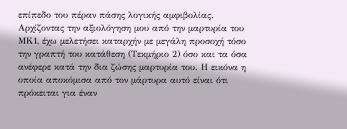επίπεδο του πέραν πάσης λογικής αμφιβολίας. Αρχίζοντας την αξιολόγηση μου από την μαρτυρία του ΜΚ1, έχω μελετήσει καταρχήν με μεγάλη προσοχή τόσο την γραπτή του κατάθεση (Τεκμήριο 2) όσο και τα όσα ανέφερε κατά την δια ζώσης μαρτυρία του. Η εικόνα η οποία αποκόμισα από τον μάρτυρα αυτό είναι ότι πρόκειται για έναν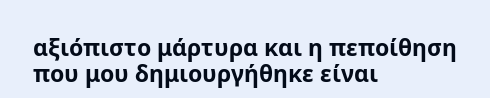αξιόπιστο μάρτυρα και η πεποίθηση που μου δημιουργήθηκε είναι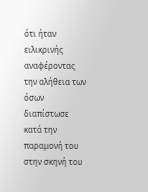ότι ήταν ειλικρινής αναφέροντας την αλήθεια των όσων διαπίστωσε κατά την παραμονή του στην σκηνή του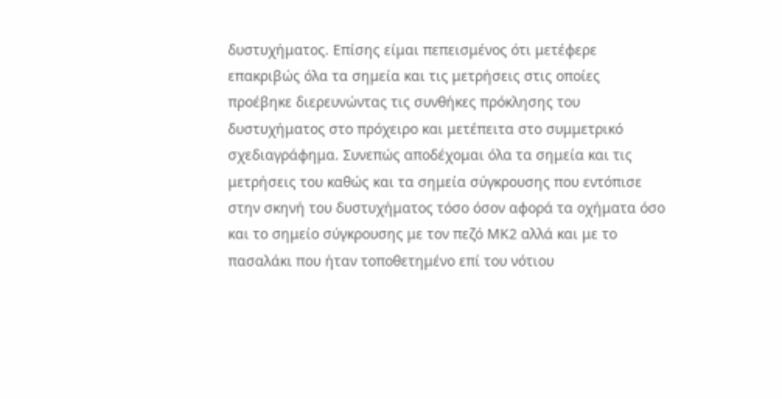δυστυχήματος. Επίσης είμαι πεπεισμένος ότι μετέφερε επακριβώς όλα τα σημεία και τις μετρήσεις στις οποίες προέβηκε διερευνώντας τις συνθήκες πρόκλησης του δυστυχήματος στο πρόχειρο και μετέπειτα στο συμμετρικό σχεδιαγράφημα. Συνεπώς αποδέχομαι όλα τα σημεία και τις μετρήσεις του καθώς και τα σημεία σύγκρουσης που εντόπισε στην σκηνή του δυστυχήματος τόσο όσον αφορά τα οχήματα όσο και το σημείο σύγκρουσης με τον πεζό ΜΚ2 αλλά και με το πασαλάκι που ήταν τοποθετημένο επί του νότιου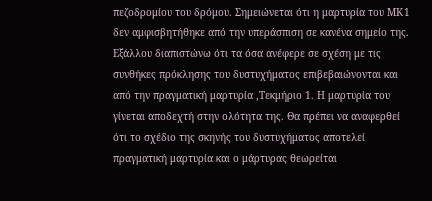πεζοδρομίου του δρόμου. Σημειώνεται ότι η μαρτυρία του ΜΚ1 δεν αμφισβητήθηκε από την υπεράσπιση σε κανένα σημείο της. Εξάλλου διαπιστώνω ότι τα όσα ανέφερε σε σχέση με τις συνθήκες πρόκλησης του δυστυχήματος επιβεβαιώνονται και από την πραγματική μαρτυρία ,Τεκμήριο 1. Η μαρτυρία του γίνεται αποδεχτή στην ολότητα της. Θα πρέπει να αναφερθεί ότι το σχέδιο της σκηνής του δυστυχήματος αποτελεί πραγματική μαρτυρία και ο μάρτυρας θεωρείται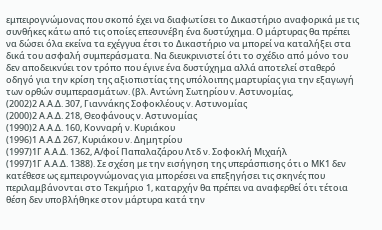εμπειρογνώμονας που σκοπό έχει να διαφωτίσει το Δικαστήριο αναφορικά με τις συνθήκες κάτω από τις οποίες επεσυνέβη ένα δυστύχημα. Ο μάρτυρας θα πρέπει να δώσει όλα εκείνα τα εχέγγυα έτσι το Δικαστήριο να μπορεί να καταλήξει στα δικά του ασφαλή συμπεράσματα. Να διευκρινιστεί ότι το σχέδιο από μόνο του δεν αποδεικνύει τον τρόπο που έγινε ένα δυστύχημα αλλά αποτελεί σταθερό οδηγό για την κρίση της αξιοπιστίας της υπόλοιπης μαρτυρίας για την εξαγωγή των ορθών συμπερασμάτων. (βλ. Αντώνη Σωτηρίου ν. Αστυνομίας,
(2002)2 Α.Α.Δ. 307, Γιαννάκης Σοφοκλέους v. Aστυνομίας
(2000)2 Α.Α.Δ. 218, Θεοφάνους ν. Αστυνομίας
(1990)2 Α.Α.Δ. 160, Κονναρή ν. Κυριάκου
(1996)1 Α.Α.Δ 267, Κυριάκου ν. Δημητρίου
(1997)1Γ Α.Α.Δ. 1362, Α/φοί Παπαλαζάρου Λτδ ν. Σοφοκλή Μιχαήλ
(1997)1Γ Α.Α.Δ. 1388). Σε σχέση με την εισήγηση της υπεράσπισης ότι ο ΜΚ1 δεν κατέθεσε ως εμπειρογνώμονας για μπορέσει να επεξηγήσει τις σκηνές που περιλαμβάνονται στο Τεκμήριο 1, καταρχήν θα πρέπει να αναφερθεί ότι τέτοια θέση δεν υποβλήθηκε στον μάρτυρα κατά την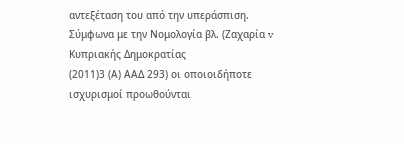αντεξέταση του από την υπεράσπιση. Σύμφωνα με την Νομολογία βλ. (Ζαχαρία v Κυπριακής Δημοκρατίας
(2011)3 (Α) ΑΑΔ 293) οι οποιοιδήποτε ισχυρισμοί προωθούνται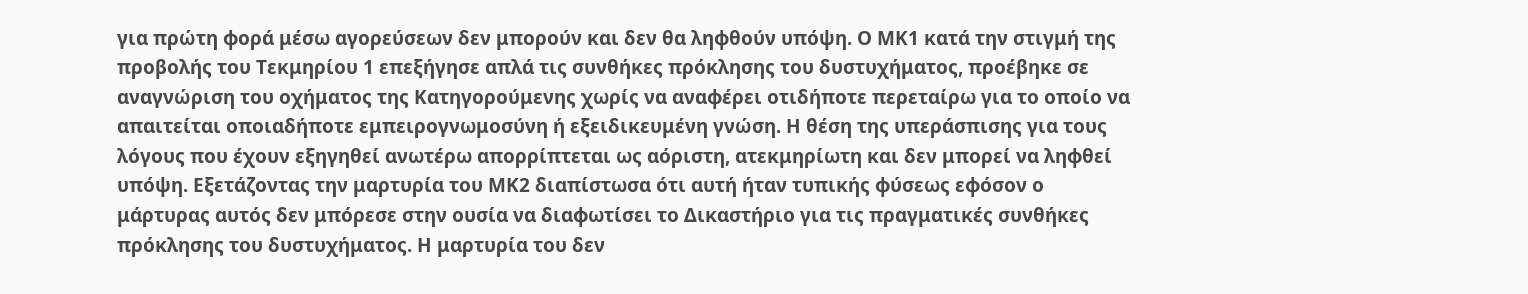για πρώτη φορά μέσω αγορεύσεων δεν μπορούν και δεν θα ληφθούν υπόψη. Ο ΜΚ1 κατά την στιγμή της προβολής του Τεκμηρίου 1 επεξήγησε απλά τις συνθήκες πρόκλησης του δυστυχήματος, προέβηκε σε αναγνώριση του οχήματος της Κατηγορούμενης χωρίς να αναφέρει οτιδήποτε περεταίρω για το οποίο να απαιτείται οποιαδήποτε εμπειρογνωμοσύνη ή εξειδικευμένη γνώση. Η θέση της υπεράσπισης για τους λόγους που έχουν εξηγηθεί ανωτέρω απορρίπτεται ως αόριστη, ατεκμηρίωτη και δεν μπορεί να ληφθεί υπόψη. Εξετάζοντας την μαρτυρία του ΜΚ2 διαπίστωσα ότι αυτή ήταν τυπικής φύσεως εφόσον ο μάρτυρας αυτός δεν μπόρεσε στην ουσία να διαφωτίσει το Δικαστήριο για τις πραγματικές συνθήκες πρόκλησης του δυστυχήματος. Η μαρτυρία του δεν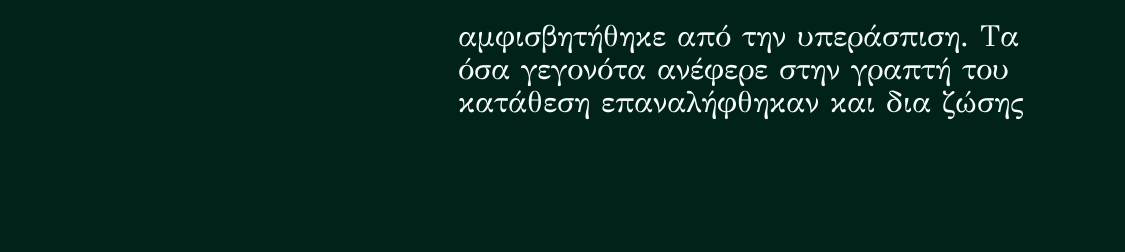αμφισβητήθηκε από την υπεράσπιση. Τα όσα γεγονότα ανέφερε στην γραπτή του κατάθεση επαναλήφθηκαν και δια ζώσης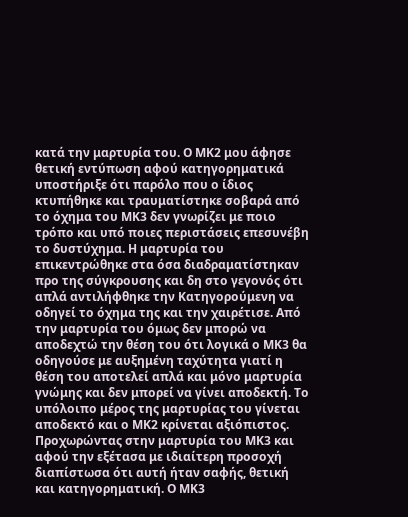κατά την μαρτυρία του. Ο ΜΚ2 μου άφησε θετική εντύπωση αφού κατηγορηματικά υποστήριξε ότι παρόλο που ο ίδιος κτυπήθηκε και τραυματίστηκε σοβαρά από το όχημα του ΜΚ3 δεν γνωρίζει με ποιο τρόπο και υπό ποιες περιστάσεις επεσυνέβη το δυστύχημα. Η μαρτυρία του επικεντρώθηκε στα όσα διαδραματίστηκαν προ της σύγκρουσης και δη στο γεγονός ότι απλά αντιλήφθηκε την Κατηγορούμενη να οδηγεί το όχημα της και την χαιρέτισε. Από την μαρτυρία του όμως δεν μπορώ να αποδεχτώ την θέση του ότι λογικά ο ΜΚ3 θα οδηγούσε με αυξημένη ταχύτητα γιατί η θέση του αποτελεί απλά και μόνο μαρτυρία γνώμης και δεν μπορεί να γίνει αποδεκτή. Το υπόλοιπο μέρος της μαρτυρίας του γίνεται αποδεκτό και ο ΜΚ2 κρίνεται αξιόπιστος. Προχωρώντας στην μαρτυρία του ΜΚ3 και αφού την εξέτασα με ιδιαίτερη προσοχή διαπίστωσα ότι αυτή ήταν σαφής, θετική και κατηγορηματική. Ο ΜΚ3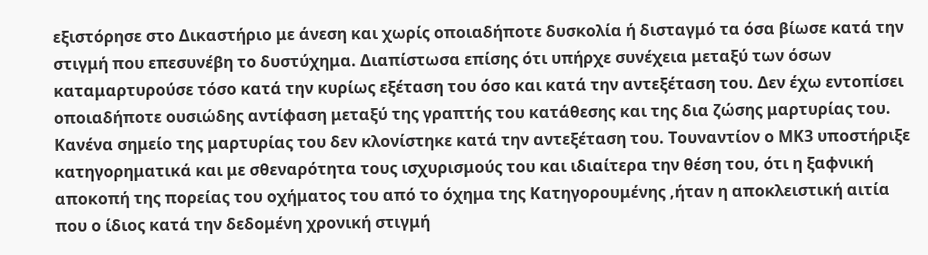εξιστόρησε στο Δικαστήριο με άνεση και χωρίς οποιαδήποτε δυσκολία ή δισταγμό τα όσα βίωσε κατά την στιγμή που επεσυνέβη το δυστύχημα. Διαπίστωσα επίσης ότι υπήρχε συνέχεια μεταξύ των όσων καταμαρτυρούσε τόσο κατά την κυρίως εξέταση του όσο και κατά την αντεξέταση του. Δεν έχω εντοπίσει οποιαδήποτε ουσιώδης αντίφαση μεταξύ της γραπτής του κατάθεσης και της δια ζώσης μαρτυρίας του. Κανένα σημείο της μαρτυρίας του δεν κλονίστηκε κατά την αντεξέταση του. Τουναντίον ο ΜΚ3 υποστήριξε κατηγορηματικά και με σθεναρότητα τους ισχυρισμούς του και ιδιαίτερα την θέση του, ότι η ξαφνική αποκοπή της πορείας του οχήματος του από το όχημα της Κατηγορουμένης ,ήταν η αποκλειστική αιτία που ο ίδιος κατά την δεδομένη χρονική στιγμή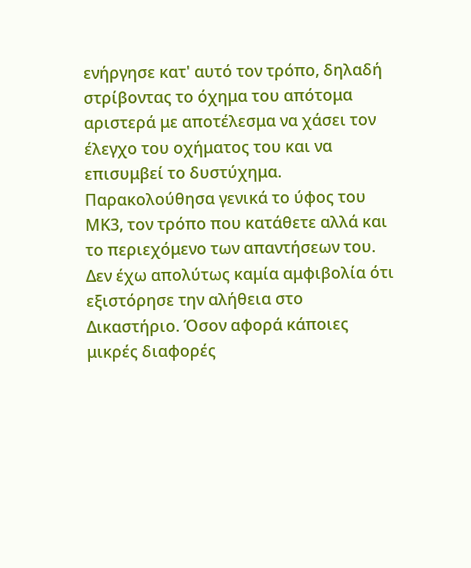ενήργησε κατ' αυτό τον τρόπο, δηλαδή στρίβοντας το όχημα του απότομα αριστερά με αποτέλεσμα να χάσει τον έλεγχο του οχήματος του και να επισυμβεί το δυστύχημα. Παρακολούθησα γενικά το ύφος του ΜΚ3, τον τρόπο που κατάθετε αλλά και το περιεχόμενο των απαντήσεων του. Δεν έχω απολύτως καμία αμφιβολία ότι εξιστόρησε την αλήθεια στο Δικαστήριο. Όσον αφορά κάποιες μικρές διαφορές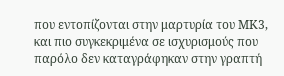που εντοπίζονται στην μαρτυρία του ΜΚ3, και πιο συγκεκριμένα σε ισχυρισμούς που παρόλο δεν καταγράφηκαν στην γραπτή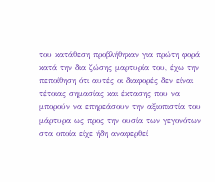του κατάθεση προβλήθηκαν για πρώτη φορά κατά την δια ζώσης μαρτυρία του, έχω την πεποίθηση ότι αυτές οι διαφορές δεν είναι τέτοιας σημασίας και έκτασης που να μπορούν να επηρεάσουν την αξιοπιστία του μάρτυρα ως προς την ουσία των γεγονότων στα οποία είχε ήδη αναφερθεί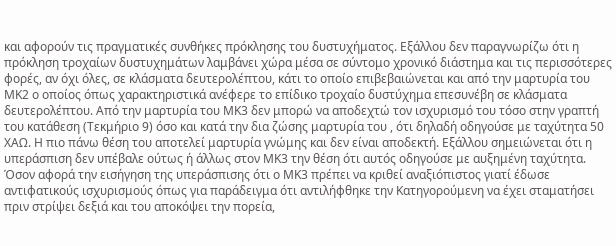και αφορούν τις πραγματικές συνθήκες πρόκλησης του δυστυχήματος. Εξάλλου δεν παραγνωρίζω ότι η πρόκληση τροχαίων δυστυχημάτων λαμβάνει χώρα μέσα σε σύντομο χρονικό διάστημα και τις περισσότερες φορές, αν όχι όλες, σε κλάσματα δευτερολέπτου, κάτι το οποίο επιβεβαιώνεται και από την μαρτυρία του ΜΚ2 ο οποίος όπως χαρακτηριστικά ανέφερε το επίδικο τροχαίο δυστύχημα επεσυνέβη σε κλάσματα δευτερολέπτου. Από την μαρτυρία του ΜΚ3 δεν μπορώ να αποδεχτώ τον ισχυρισμό του τόσο στην γραπτή του κατάθεση (Τεκμήριο 9) όσο και κατά την δια ζώσης μαρτυρία του , ότι δηλαδή οδηγούσε με ταχύτητα 50 ΧΑΩ. Η πιο πάνω θέση του αποτελεί μαρτυρία γνώμης και δεν είναι αποδεκτή. Εξάλλου σημειώνεται ότι η υπεράσπιση δεν υπέβαλε ούτως ή άλλως στον ΜΚ3 την θέση ότι αυτός οδηγούσε με αυξημένη ταχύτητα. Όσον αφορά την εισήγηση της υπεράσπισης ότι ο ΜΚ3 πρέπει να κριθεί αναξιόπιστος γιατί έδωσε αντιφατικούς ισχυρισμούς όπως για παράδειγμα ότι αντιλήφθηκε την Κατηγορούμενη να έχει σταματήσει πριν στρίψει δεξιά και του αποκόψει την πορεία,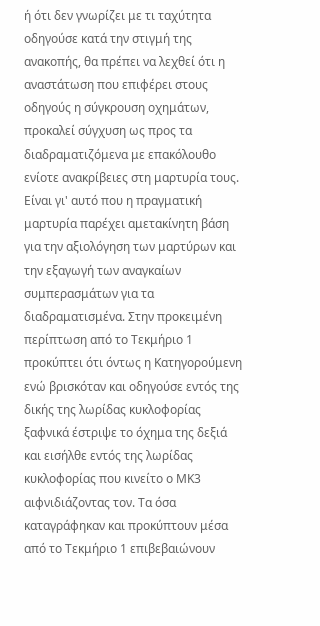ή ότι δεν γνωρίζει με τι ταχύτητα οδηγούσε κατά την στιγμή της ανακοπής, θα πρέπει να λεχθεί ότι η αναστάτωση που επιφέρει στους οδηγούς η σύγκρουση οχημάτων, προκαλεί σύγχυση ως προς τα διαδραματιζόμενα με επακόλουθο ενίοτε ανακρίβειες στη μαρτυρία τους. Είναι γι' αυτό που η πραγματική μαρτυρία παρέχει αμετακίνητη βάση για την αξιολόγηση των μαρτύρων και την εξαγωγή των αναγκαίων συμπερασμάτων για τα διαδραματισμένα. Στην προκειμένη περίπτωση από το Τεκμήριο 1 προκύπτει ότι όντως η Κατηγορούμενη ενώ βρισκόταν και οδηγούσε εντός της δικής της λωρίδας κυκλοφορίας ξαφνικά έστριψε το όχημα της δεξιά και εισήλθε εντός της λωρίδας κυκλοφορίας που κινείτο ο ΜΚ3 αιφνιδιάζοντας τον. Τα όσα καταγράφηκαν και προκύπτουν μέσα από το Τεκμήριο 1 επιβεβαιώνουν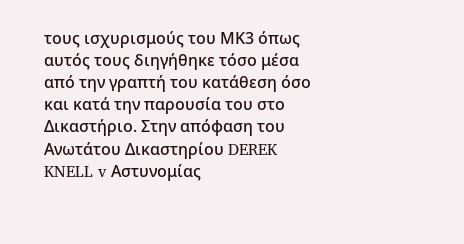τους ισχυρισμούς του ΜΚ3 όπως αυτός τους διηγήθηκε τόσο μέσα από την γραπτή του κατάθεση όσο και κατά την παρουσία του στο Δικαστήριο. Στην απόφαση του Ανωτάτου Δικαστηρίου DEREK KNELL v Αστυνομίας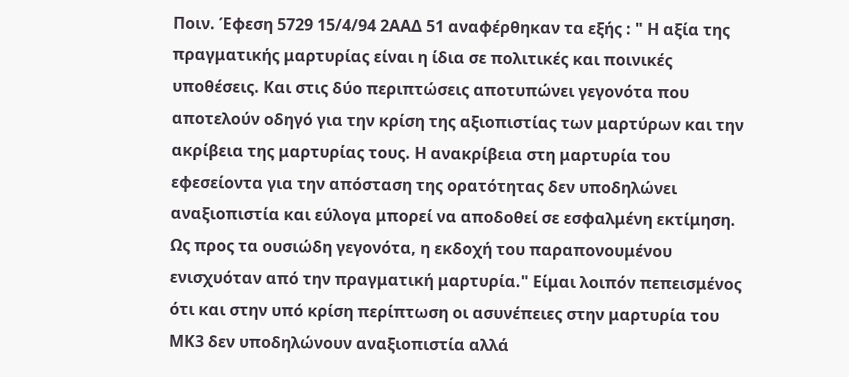Ποιν. Έφεση 5729 15/4/94 2ΑΑΔ 51 αναφέρθηκαν τα εξής : " Η αξία της πραγματικής μαρτυρίας είναι η ίδια σε πολιτικές και ποινικές υποθέσεις. Και στις δύο περιπτώσεις αποτυπώνει γεγονότα που αποτελούν οδηγό για την κρίση της αξιοπιστίας των μαρτύρων και την ακρίβεια της μαρτυρίας τους. Η ανακρίβεια στη μαρτυρία του εφεσείοντα για την απόσταση της ορατότητας δεν υποδηλώνει αναξιοπιστία και εύλογα μπορεί να αποδοθεί σε εσφαλμένη εκτίμηση. Ως προς τα ουσιώδη γεγονότα, η εκδοχή του παραπονουμένου ενισχυόταν από την πραγματική μαρτυρία." Είμαι λοιπόν πεπεισμένος ότι και στην υπό κρίση περίπτωση οι ασυνέπειες στην μαρτυρία του ΜΚ3 δεν υποδηλώνουν αναξιοπιστία αλλά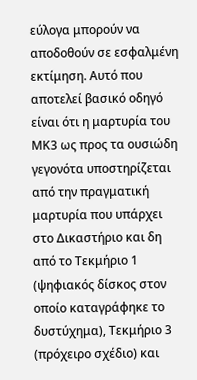εύλογα μπορούν να αποδοθούν σε εσφαλμένη εκτίμηση. Αυτό που αποτελεί βασικό οδηγό είναι ότι η μαρτυρία του ΜΚ3 ως προς τα ουσιώδη γεγονότα υποστηρίζεται από την πραγματική μαρτυρία που υπάρχει στο Δικαστήριο και δη από το Τεκμήριο 1 (ψηφιακός δίσκος στον οποίο καταγράφηκε το δυστύχημα), Τεκμήριο 3 (πρόχειρο σχέδιο) και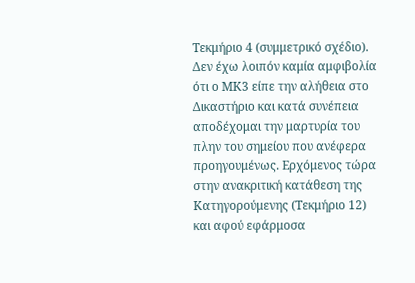Τεκμήριο 4 (συμμετρικό σχέδιο). Δεν έχω λοιπόν καμία αμφιβολία ότι ο ΜΚ3 είπε την αλήθεια στο Δικαστήριο και κατά συνέπεια αποδέχομαι την μαρτυρία του πλην του σημείου που ανέφερα προηγουμένως. Ερχόμενος τώρα στην ανακριτική κατάθεση της Κατηγορούμενης (Τεκμήριο 12) και αφού εφάρμοσα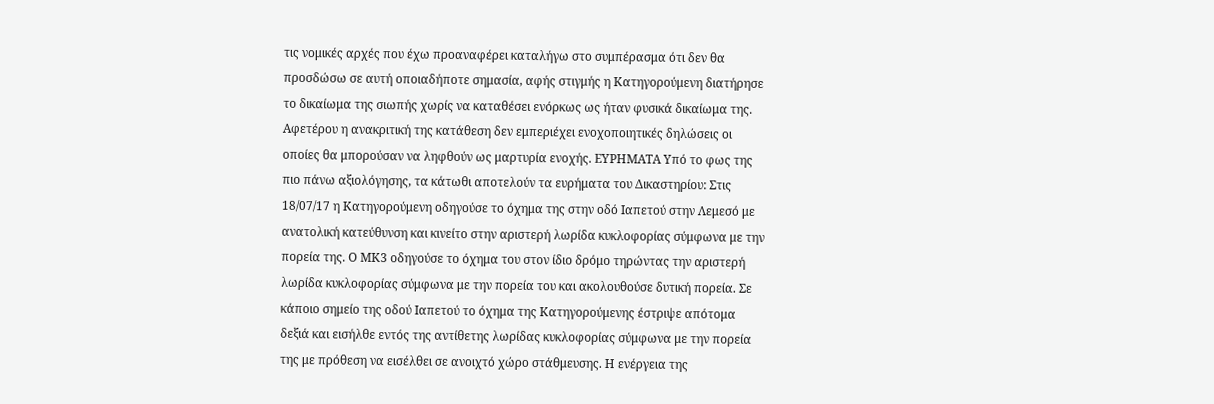τις νομικές αρχές που έχω προαναφέρει καταλήγω στο συμπέρασμα ότι δεν θα προσδώσω σε αυτή οποιαδήποτε σημασία, αφής στιγμής η Κατηγορούμενη διατήρησε το δικαίωμα της σιωπής χωρίς να καταθέσει ενόρκως ως ήταν φυσικά δικαίωμα της. Αφετέρου η ανακριτική της κατάθεση δεν εμπεριέχει ενοχοποιητικές δηλώσεις οι οποίες θα μπορούσαν να ληφθούν ως μαρτυρία ενοχής. ΕΥΡΗΜΑΤΑ Υπό το φως της πιο πάνω αξιολόγησης, τα κάτωθι αποτελούν τα ευρήματα του Δικαστηρίου: Στις 18/07/17 η Κατηγορούμενη οδηγούσε το όχημα της στην οδό Ιαπετού στην Λεμεσό με ανατολική κατεύθυνση και κινείτο στην αριστερή λωρίδα κυκλοφορίας σύμφωνα με την πορεία της. Ο ΜΚ3 οδηγούσε το όχημα του στον ίδιο δρόμο τηρώντας την αριστερή λωρίδα κυκλοφορίας σύμφωνα με την πορεία του και ακολουθούσε δυτική πορεία. Σε κάποιο σημείο της οδού Ιαπετού το όχημα της Κατηγορούμενης έστριψε απότομα δεξιά και εισήλθε εντός της αντίθετης λωρίδας κυκλοφορίας σύμφωνα με την πορεία της με πρόθεση να εισέλθει σε ανοιχτό χώρο στάθμευσης. Η ενέργεια της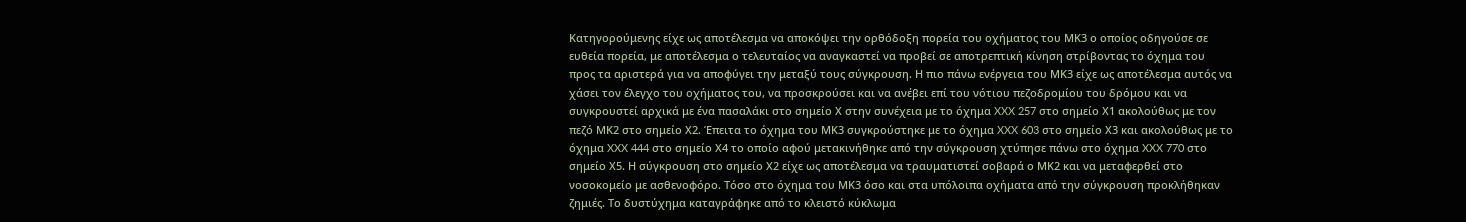Κατηγορούμενης είχε ως αποτέλεσμα να αποκόψει την ορθόδοξη πορεία του οχήματος του ΜΚ3 ο οποίος οδηγούσε σε ευθεία πορεία, με αποτέλεσμα ο τελευταίος να αναγκαστεί να προβεί σε αποτρεπτική κίνηση στρίβοντας το όχημα του προς τα αριστερά για να αποφύγει την μεταξύ τους σύγκρουση. Η πιο πάνω ενέργεια του ΜΚ3 είχε ως αποτέλεσμα αυτός να χάσει τον έλεγχο του οχήματος του, να προσκρούσει και να ανέβει επί του νότιου πεζοδρομίου του δρόμου και να συγκρουστεί αρχικά με ένα πασαλάκι στο σημείο Χ στην συνέχεια με το όχημα XXX 257 στο σημείο Χ1 ακολούθως με τον πεζό ΜΚ2 στο σημείο Χ2. Έπειτα το όχημα του ΜΚ3 συγκρούστηκε με το όχημα XXX 603 στο σημείο Χ3 και ακολούθως με το όχημα XXX 444 στο σημείο Χ4 το οποίο αφού μετακινήθηκε από την σύγκρουση χτύπησε πάνω στο όχημα XXX 770 στο σημείο Χ5. Η σύγκρουση στο σημείο Χ2 είχε ως αποτέλεσμα να τραυματιστεί σοβαρά ο ΜΚ2 και να μεταφερθεί στο νοσοκομείο με ασθενοφόρο. Τόσο στο όχημα του ΜΚ3 όσο και στα υπόλοιπα οχήματα από την σύγκρουση προκλήθηκαν ζημιές. Το δυστύχημα καταγράφηκε από το κλειστό κύκλωμα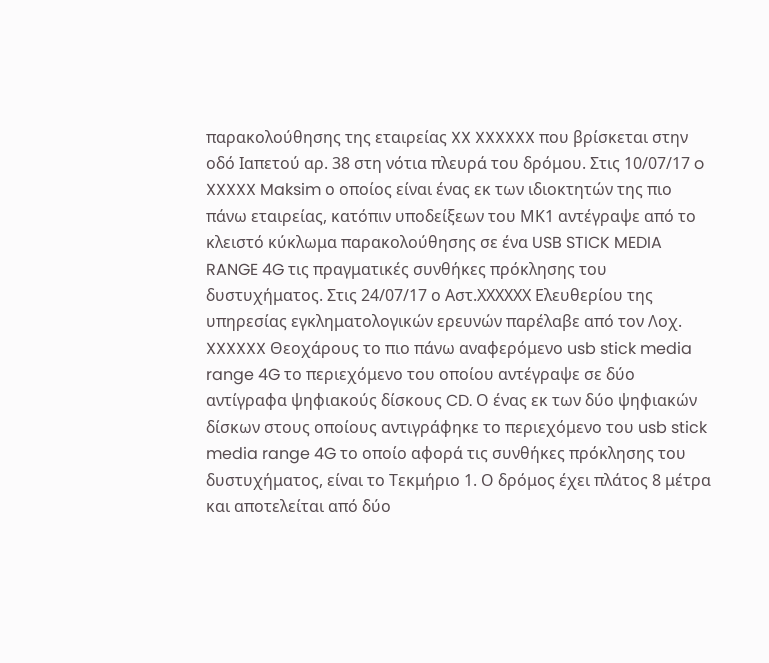παρακολούθησης της εταιρείας XX XXXXXX που βρίσκεται στην οδό Ιαπετού αρ. 38 στη νότια πλευρά του δρόμου. Στις 10/07/17 o XXXXX Maksim ο οποίος είναι ένας εκ των ιδιοκτητών της πιο πάνω εταιρείας, κατόπιν υποδείξεων του ΜΚ1 αντέγραψε από το κλειστό κύκλωμα παρακολούθησης σε ένα USB STICK MEDIA RANGE 4G τις πραγματικές συνθήκες πρόκλησης του δυστυχήματος. Στις 24/07/17 ο Αστ.ΧΧΧΧΧΧ Eλευθερίου της υπηρεσίας εγκληματολογικών ερευνών παρέλαβε από τον Λοχ. XXXXXX Θεοχάρους το πιο πάνω αναφερόμενο usb stick media range 4G το περιεχόμενο του οποίου αντέγραψε σε δύο αντίγραφα ψηφιακούς δίσκους CD. Ο ένας εκ των δύο ψηφιακών δίσκων στους οποίους αντιγράφηκε το περιεχόμενο του usb stick media range 4G το οποίο αφορά τις συνθήκες πρόκλησης του δυστυχήματος, είναι το Τεκμήριο 1. Ο δρόμος έχει πλάτος 8 μέτρα και αποτελείται από δύο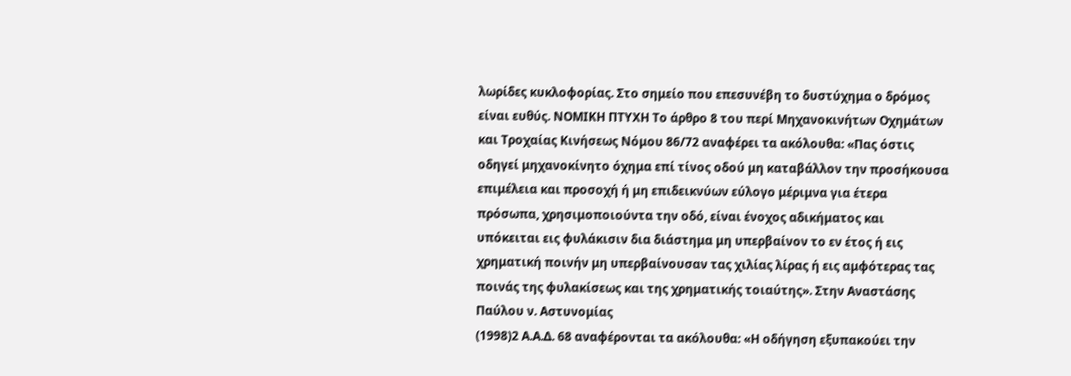λωρίδες κυκλοφορίας. Στο σημείο που επεσυνέβη το δυστύχημα ο δρόμος είναι ευθύς. ΝΟΜΙΚΗ ΠΤΥΧΗ Το άρθρο 8 του περί Μηχανοκινήτων Οχημάτων και Τροχαίας Κινήσεως Νόμου 86/72 αναφέρει τα ακόλουθα: «Πας όστις οδηγεί μηχανοκίνητο όχημα επί τίνος οδού μη καταβάλλον την προσήκουσα επιμέλεια και προσοχή ή μη επιδεικνύων εύλογο μέριμνα για έτερα πρόσωπα, χρησιμοποιούντα την οδό, είναι ένοχος αδικήματος και υπόκειται εις φυλάκισιν δια διάστημα μη υπερβαίνον το εν έτος ή εις χρηματική ποινήν μη υπερβαίνουσαν τας χιλίας λίρας ή εις αμφότερας τας ποινάς της φυλακίσεως και της χρηματικής τοιαύτης». Στην Αναστάσης Παύλου ν. Αστυνομίας
(1998)2 Α.Α.Δ. 68 αναφέρονται τα ακόλουθα: «Η οδήγηση εξυπακούει την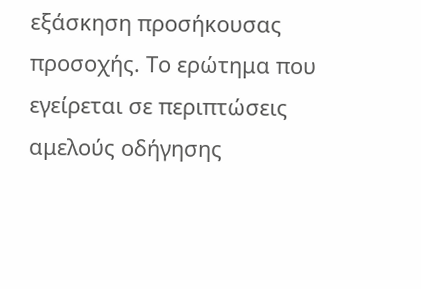εξάσκηση προσήκουσας προσοχής. Το ερώτημα που εγείρεται σε περιπτώσεις αμελούς οδήγησης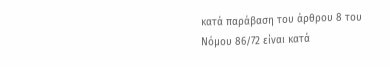κατά παράβαση του άρθρου 8 του Νόμου 86/72 είναι κατά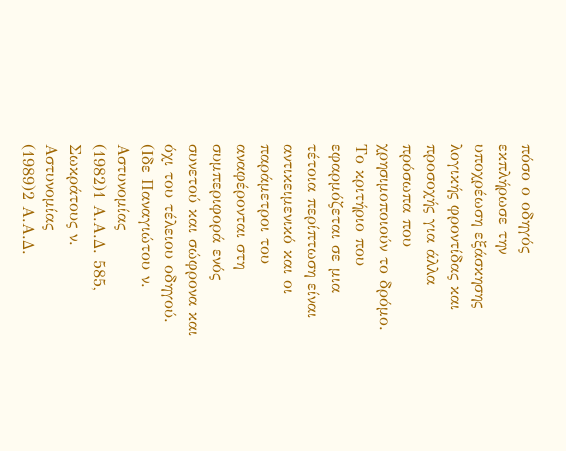πόσο ο οδηγός εκπλήρωσε την υποχρέωση εξάσκησης λογικής φροντίδας και προσοχής για άλλα πρόσωπα που χρησιμοποιούν το δρόμο. Το κριτήριο που εφαρμόζεται σε μια τέτοια περίπτωση είναι αντικειμενικό και οι παράμετροι του αναφέρονται στη συμπεριφορά ενός συνετού και σώφρονα και όχι του τέλειου οδηγού. (Ιδε Παναγιώτου ν. Αστυνομίας
(1982)1 Α.Α.Δ. 585, Σωκράτους ν. Αστυνομίας
(1989)2 Α.Α.Δ.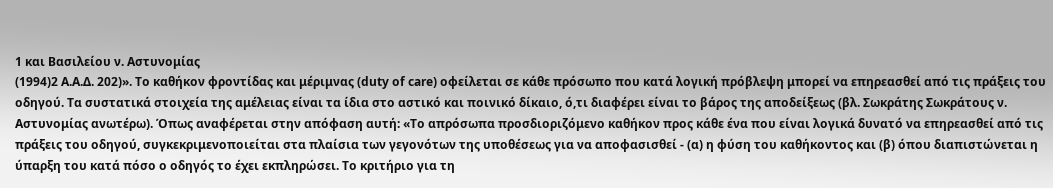1 και Βασιλείου ν. Αστυνομίας
(1994)2 Α.Α.Δ. 202)». Το καθήκον φροντίδας και μέριμνας (duty of care) οφείλεται σε κάθε πρόσωπο που κατά λογική πρόβλεψη μπορεί να επηρεασθεί από τις πράξεις του οδηγού. Τα συστατικά στοιχεία της αμέλειας είναι τα ίδια στο αστικό και ποινικό δίκαιο, ό,τι διαφέρει είναι το βάρος της αποδείξεως (βλ. Σωκράτης Σωκράτους ν. Αστυνομίας ανωτέρω). Όπως αναφέρεται στην απόφαση αυτή: «Το απρόσωπα προσδιοριζόμενο καθήκον προς κάθε ένα που είναι λογικά δυνατό να επηρεασθεί από τις πράξεις του οδηγού, συγκεκριμενοποιείται στα πλαίσια των γεγονότων της υποθέσεως για να αποφασισθεί - (α) η φύση του καθήκοντος και (β) όπου διαπιστώνεται η ύπαρξη του κατά πόσο ο οδηγός το έχει εκπληρώσει. Το κριτήριο για τη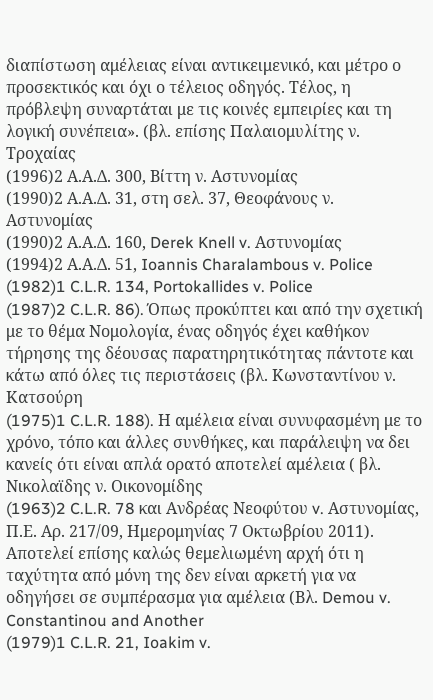διαπίστωση αμέλειας είναι αντικειμενικό, και μέτρο ο προσεκτικός και όχι ο τέλειος οδηγός. Τέλος, η πρόβλεψη συναρτάται με τις κοινές εμπειρίες και τη λογική συνέπεια». (βλ. επίσης Παλαιομυλίτης ν. Τροχαίας
(1996)2 Α.Α.Δ. 300, Βίττη ν. Αστυνομίας
(1990)2 Α.Α.Δ. 31, στη σελ. 37, Θεοφάνους ν. Αστυνομίας
(1990)2 Α.Α.Δ. 160, Derek Knell v. Αστυνομίας
(1994)2 Α.Α.Δ. 51, Ioannis Charalambous v. Police
(1982)1 C.L.R. 134, Portokallides v. Police
(1987)2 C.L.R. 86). Όπως προκύπτει και από την σχετική με το θέμα Νομολογία, ένας οδηγός έχει καθήκον τήρησης της δέουσας παρατηρητικότητας πάντοτε και κάτω από όλες τις περιστάσεις (βλ. Κωνσταντίνου ν. Κατσούρη
(1975)1 C.L.R. 188). Η αμέλεια είναι συνυφασμένη με το χρόνο, τόπο και άλλες συνθήκες, και παράλειψη να δει κανείς ότι είναι απλά ορατό αποτελεί αμέλεια ( βλ. Νικολαϊδης ν. Οικονομίδης
(1963)2 C.L.R. 78 και Ανδρέας Νεοφύτου v. Aστυνομίας, Π.Ε. Αρ. 217/09, Ημερομηνίας 7 Οκτωβρίου 2011). Αποτελεί επίσης καλώς θεμελιωμένη αρχή ότι η ταχύτητα από μόνη της δεν είναι αρκετή για να οδηγήσει σε συμπέρασμα για αμέλεια (Βλ. Demou v. Constantinou and Another
(1979)1 C.L.R. 21, Ioakim v.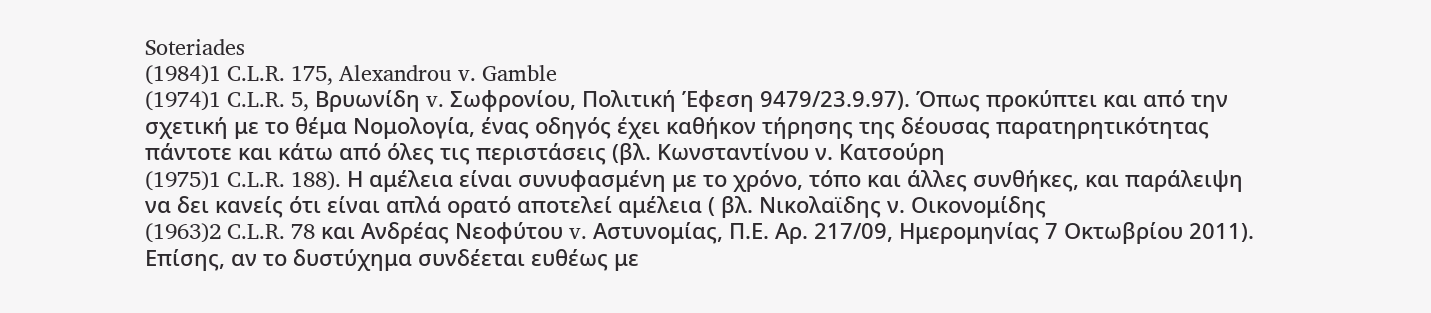Soteriades
(1984)1 C.L.R. 175, Alexandrou v. Gamble
(1974)1 C.L.R. 5, Βρυωνίδη v. Σωφρονίου, Πολιτική Έφεση 9479/23.9.97). Όπως προκύπτει και από την σχετική με το θέμα Νομολογία, ένας οδηγός έχει καθήκον τήρησης της δέουσας παρατηρητικότητας πάντοτε και κάτω από όλες τις περιστάσεις (βλ. Κωνσταντίνου ν. Κατσούρη
(1975)1 C.L.R. 188). Η αμέλεια είναι συνυφασμένη με το χρόνο, τόπο και άλλες συνθήκες, και παράλειψη να δει κανείς ότι είναι απλά ορατό αποτελεί αμέλεια ( βλ. Νικολαϊδης ν. Οικονομίδης
(1963)2 C.L.R. 78 και Ανδρέας Νεοφύτου v. Aστυνομίας, Π.Ε. Αρ. 217/09, Ημερομηνίας 7 Οκτωβρίου 2011). Επίσης, αν το δυστύχημα συνδέεται ευθέως με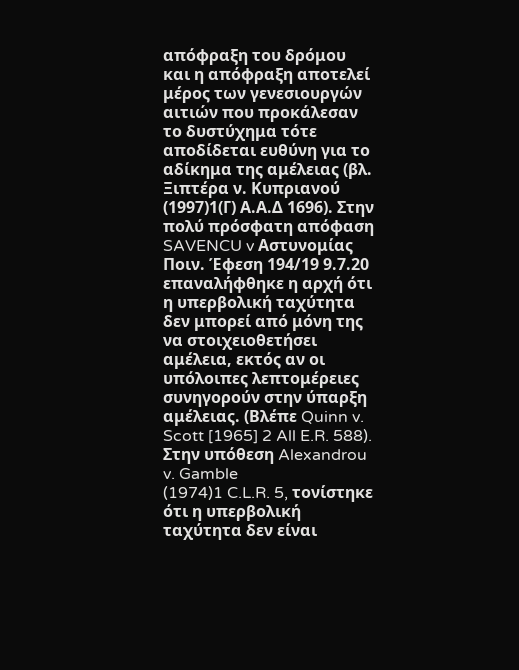απόφραξη του δρόμου και η απόφραξη αποτελεί μέρος των γενεσιουργών αιτιών που προκάλεσαν το δυστύχημα τότε αποδίδεται ευθύνη για το αδίκημα της αμέλειας (βλ. Ξιπτέρα ν. Κυπριανού
(1997)1(Γ) Α.Α.Δ 1696). Στην πολύ πρόσφατη απόφαση SAVENCU v Αστυνομίας Ποιν. Έφεση 194/19 9.7.20 επαναλήφθηκε η αρχή ότι η υπερβολική ταχύτητα δεν μπορεί από μόνη της να στοιχειοθετήσει αμέλεια, εκτός αν οι υπόλοιπες λεπτομέρειες συνηγορούν στην ύπαρξη αμέλειας. (Βλέπε Quinn v. Scott [1965] 2 All E.R. 588). Στην υπόθεση Alexandrou v. Gamble
(1974)1 C.L.R. 5, τονίστηκε ότι η υπερβολική ταχύτητα δεν είναι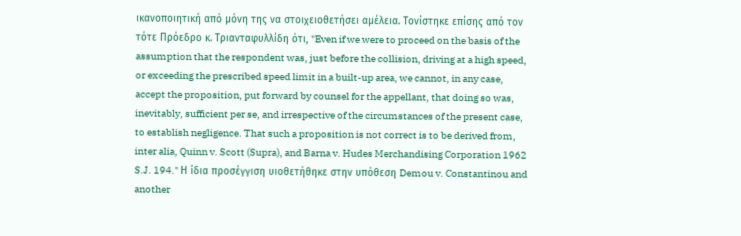ικανοποιητική από μόνη της να στοιχειοθετήσει αμέλεια. Τονίστηκε επίσης από τον τότε Πρόεδρο κ. Τριανταφυλλίδη ότι, "Even if we were to proceed on the basis of the assumption that the respondent was, just before the collision, driving at a high speed, or exceeding the prescribed speed limit in a built-up area, we cannot, in any case, accept the proposition, put forward by counsel for the appellant, that doing so was, inevitably, sufficient per se, and irrespective of the circumstances of the present case, to establish negligence. That such a proposition is not correct is to be derived from, inter alia, Quinn v. Scott (Supra), and Barna v. Hudes Merchandising Corporation 1962 S.J. 194." Η ίδια προσέγγιση υιοθετήθηκε στην υπόθεση Demou v. Constantinou and another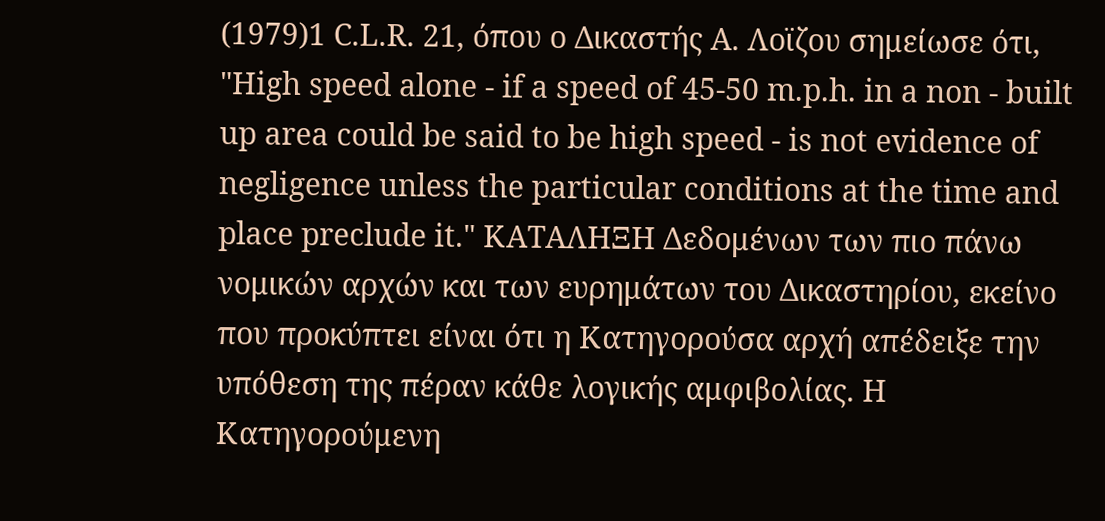(1979)1 C.L.R. 21, όπου ο Δικαστής Α. Λοϊζου σημείωσε ότι, "High speed alone - if a speed of 45-50 m.p.h. in a non - built up area could be said to be high speed - is not evidence of negligence unless the particular conditions at the time and place preclude it." ΚΑΤΑΛΗΞΗ Δεδομένων των πιο πάνω νομικών αρχών και των ευρημάτων του Δικαστηρίου, εκείνο που προκύπτει είναι ότι η Κατηγορούσα αρχή απέδειξε την υπόθεση της πέραν κάθε λογικής αμφιβολίας. Η Κατηγορούμενη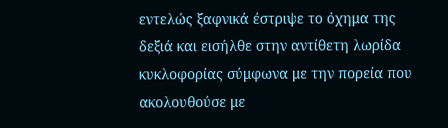εντελώς ξαφνικά έστριψε το όχημα της δεξιά και εισήλθε στην αντίθετη λωρίδα κυκλοφορίας σύμφωνα με την πορεία που ακολουθούσε με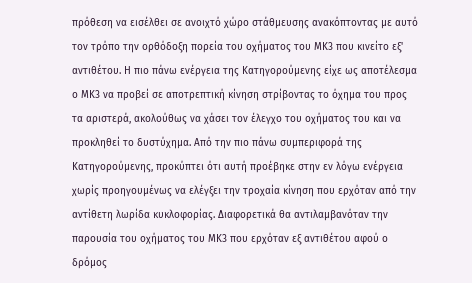πρόθεση να εισέλθει σε ανοιχτό χώρο στάθμευσης ανακόπτοντας με αυτό τον τρόπο την ορθόδοξη πορεία του οχήματος του ΜΚ3 που κινείτο εξ' αντιθέτου. Η πιο πάνω ενέργεια της Κατηγορούμενης είχε ως αποτέλεσμα ο ΜΚ3 να προβεί σε αποτρεπτική κίνηση στρίβοντας το όχημα του προς τα αριστερά, ακολούθως να χάσει τον έλεγχο του οχήματος του και να προκληθεί το δυστύχημα. Από την πιο πάνω συμπεριφορά της Κατηγορούμενης, προκύπτει ότι αυτή προέβηκε στην εν λόγω ενέργεια χωρίς προηγουμένως να ελέγξει την τροχαία κίνηση που ερχόταν από την αντίθετη λωρίδα κυκλοφορίας. Διαφορετικά θα αντιλαμβανόταν την παρουσία του οχήματος του ΜΚ3 που ερχόταν εξ αντιθέτου αφού ο δρόμος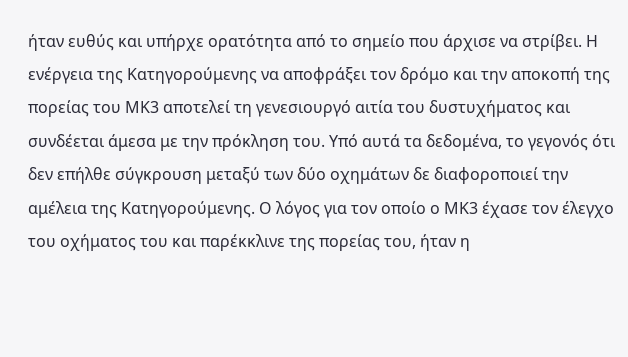ήταν ευθύς και υπήρχε ορατότητα από το σημείο που άρχισε να στρίβει. Η ενέργεια της Κατηγορούμενης να αποφράξει τον δρόμο και την αποκοπή της πορείας του ΜΚ3 αποτελεί τη γενεσιουργό αιτία του δυστυχήματος και συνδέεται άμεσα με την πρόκληση του. Υπό αυτά τα δεδομένα, το γεγονός ότι δεν επήλθε σύγκρουση μεταξύ των δύο οχημάτων δε διαφοροποιεί την αμέλεια της Κατηγορούμενης. Ο λόγος για τον οποίο ο ΜΚ3 έχασε τον έλεγχο του οχήματος του και παρέκκλινε της πορείας του, ήταν η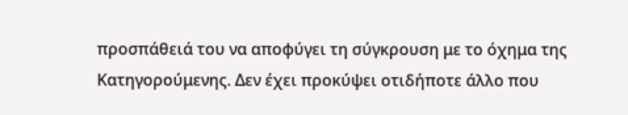προσπάθειά του να αποφύγει τη σύγκρουση με το όχημα της Κατηγορούμενης. Δεν έχει προκύψει οτιδήποτε άλλο που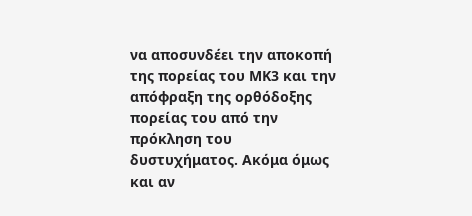να αποσυνδέει την αποκοπή της πορείας του ΜΚ3 και την απόφραξη της ορθόδοξης πορείας του από την πρόκληση του δυστυχήματος. Ακόμα όμως και αν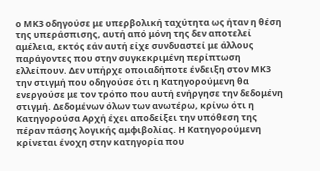ο ΜΚ3 οδηγούσε με υπερβολική ταχύτητα ως ήταν η θέση της υπεράσπισης, αυτή από μόνη της δεν αποτελεί αμέλεια, εκτός εάν αυτή είχε συνδυαστεί με άλλους παράγοντες που στην συγκεκριμένη περίπτωση ελλείπουν. Δεν υπήρχε οποιαδήποτε ένδειξη στον ΜΚ3 την στιγμή που οδηγούσε ότι η Κατηγορούμενη θα ενεργούσε με τον τρόπο που αυτή ενήργησε την δεδομένη στιγμή. Δεδομένων όλων των ανωτέρω, κρίνω ότι η Κατηγορούσα Αρχή έχει αποδείξει την υπόθεση της πέραν πάσης λογικής αμφιβολίας. Η Κατηγορούμενη κρίνεται ένοχη στην κατηγορία που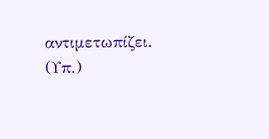αντιμετωπίζει. (Υπ.)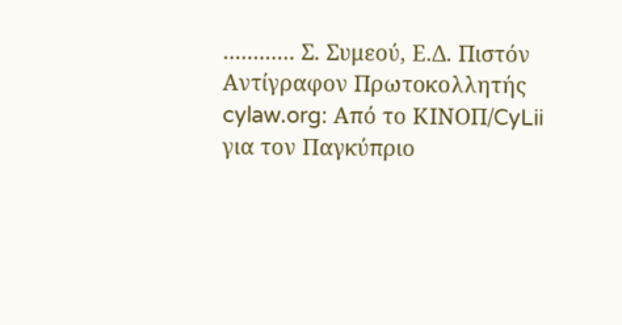............ Σ. Συμεού, Ε.Δ. Πιστόν Αντίγραφον Πρωτοκολλητής cylaw.org: Από το ΚΙΝOΠ/CyLii για τον Παγκύπριο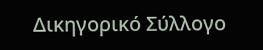Δικηγορικό Σύλλογο